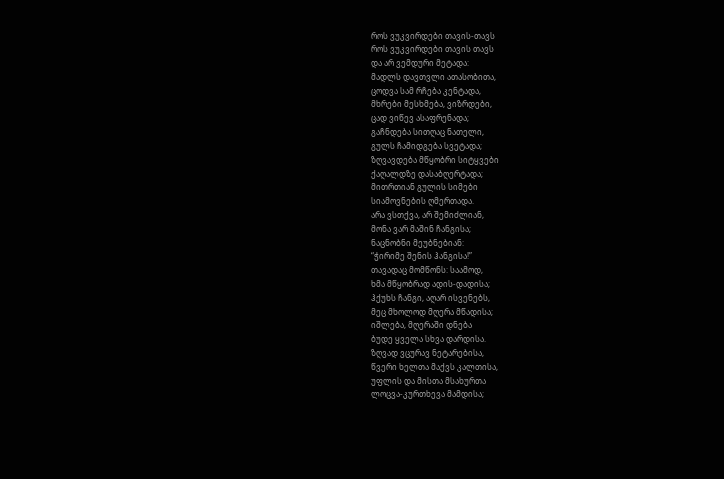როს ვუკვირდები თავის-თავს
როს ვუკვირდები თავის თავს
და არ ვემდური მეტადა:
მადლს დავთვლი ათასობითა,
ცოდვა სამ რჩება კენტადა,
მხრები მესხმება, ვიზრდები,
ცად ვიწევ ასაფრენადა;
გაჩნდება სითღაც ნათელი,
გულს ჩამიდგება სვეტადა;
ზღვავდება მწყობრი სიტყვები
ქაღალდზე დასაბღერტადა;
მითრთიან გულის სიმები
სიამოვნების ღმერთადა.
არა ვსთქვა, არ შემიძლიან,
მონა ვარ მაშინ ჩანგისა;
ნაცნობნი მეუბნებიან:
“ჭირიმე შენის ჰანგისა!”
თავადაც მომწონს: საამოდ,
ხმა მწყობრად ადის-დადისა;
ჰქუხს ჩანგი, აღარ ისვენებს,
მეც მხოლოდ მღერა მწადისა;
იშლება, მღერაში დნება
ბუდე ყველა სხვა დარდისა.
ზღვად ვცურავ ნეტარებისა,
წვერი ხელთა მაქვს კალთისა,
უფლის და მისთა მსახურთა
ლოცვა-კურთხევა მამდისა;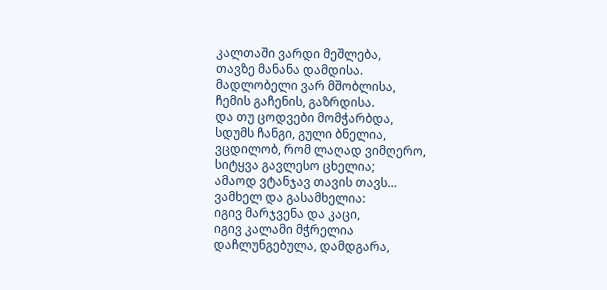კალთაში ვარდი მეშლება,
თავზე მანანა დამდისა.
მადლობელი ვარ მშობლისა,
ჩემის გაჩენის, გაზრდისა.
და თუ ცოდვები მომჭარბდა,
სდუმს ჩანგი, გული ბნელია,
ვცდილობ, რომ ლაღად ვიმღერო,
სიტყვა გავლესო ცხელია;
ამაოდ ვტანჯავ თავის თავს…
ვამხელ და გასამხელია:
იგივ მარჯვენა და კაცი,
იგივ კალამი მჭრელია
დაჩლუნგებულა, დამდგარა,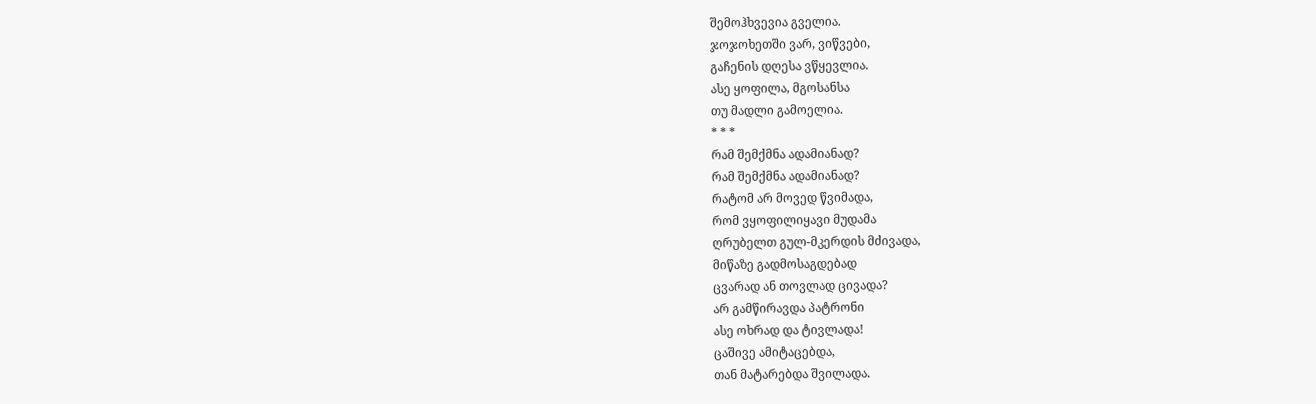შემოჰხვევია გველია.
ჯოჯოხეთში ვარ, ვიწვები,
გაჩენის დღესა ვწყევლია.
ასე ყოფილა, მგოსანსა
თუ მადლი გამოელია.
* * *
რამ შემქმნა ადამიანად?
რამ შემქმნა ადამიანად?
რატომ არ მოვედ წვიმადა,
რომ ვყოფილიყავი მუდამა
ღრუბელთ გულ-მკერდის მძივადა,
მიწაზე გადმოსაგდებად
ცვარად ან თოვლად ცივადა?
არ გამწირავდა პატრონი
ასე ოხრად და ტივლადა!
ცაშივე ამიტაცებდა,
თან მატარებდა შვილადა.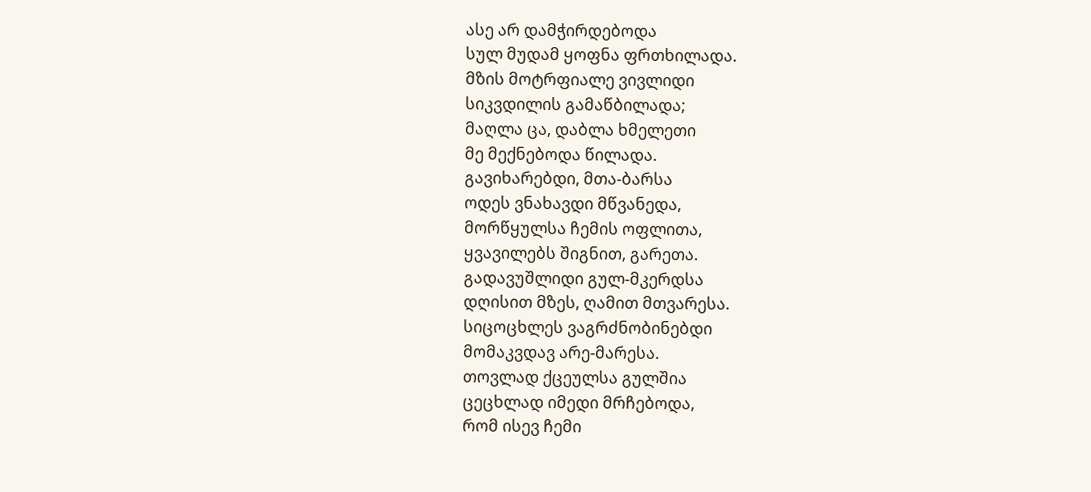ასე არ დამჭირდებოდა
სულ მუდამ ყოფნა ფრთხილადა.
მზის მოტრფიალე ვივლიდი
სიკვდილის გამაწბილადა;
მაღლა ცა, დაბლა ხმელეთი
მე მექნებოდა წილადა.
გავიხარებდი, მთა-ბარსა
ოდეს ვნახავდი მწვანედა,
მორწყულსა ჩემის ოფლითა,
ყვავილებს შიგნით, გარეთა.
გადავუშლიდი გულ-მკერდსა
დღისით მზეს, ღამით მთვარესა.
სიცოცხლეს ვაგრძნობინებდი
მომაკვდავ არე-მარესა.
თოვლად ქცეულსა გულშია
ცეცხლად იმედი მრჩებოდა,
რომ ისევ ჩემი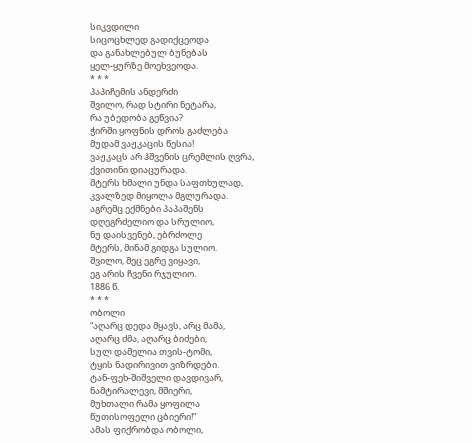სიკვდილი
სიცოცხლედ გადიქცეოდა
და განახლებულ ბუნებას
ყელ-ყურზე მოეხვეოდა.
* * *
პაპიჩემის ანდერძი
შვილო, რად სტირი ნეტარა,
რა უბედობა გეწვია?
ჭირში ყოფნის დროს გაძლება
მუდამ ვაჟკაცის წესია!
ვაჟკაცს არ ჰშვენის ცრემლის ღვრა,
ქვითინი დიაცურადა.
მტერს ხმალი უნდა საფთხულად,
კვალზედ მიყოლა მგლურადა.
აგრემც ექმნები პაპაშენს
დღეგრძელიო და სრულიო,
ნუ დაისვენებ, ებრძოლე
მტერს, მინამ გიდგა სულიო.
შვილო, მეც ეგრე ვიყავი,
ეგ არის ჩვენი რჯულიო.
1886 წ.
* * *
ობოლი
“აღარც დედა მყავს, არც მამა,
აღარც ძმა, აღარც ბიძები,
სულ დამელია თვის-ტომი,
ტყის ნადირივით ვიზრდები.
ტან-ფეხ-შიშველი დავდივარ,
ნამტირალევი, მშიერი,
მუხთალი რამა ყოფილა
წუთისოფელი ცბიერი!”
ამას ფიქრობდა ობოლი,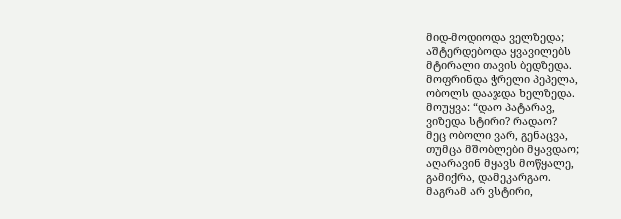მიდ-მოდიოდა ველზედა;
აშტერდებოდა ყვავილებს
მტირალი თავის ბედზედა.
მოფრინდა ჭრელი პეპელა,
ობოლს დააჯდა ხელზედა.
მოუყვა: “დაო პატარავ,
ვიზედა სტირი? რადაო?
მეც ობოლი ვარ, გენაცვა,
თუმცა მშობლები მყავდაო;
აღარავინ მყავს მოწყალე,
გამიქრა, დამეკარგაო.
მაგრამ არ ვსტირი,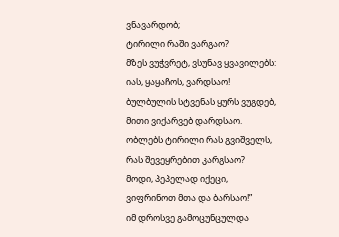ვნავარდობ;
ტირილი რაში ვარგაო?
მზეს ვუჭვრეტ, ვსუნავ ყვავილებს:
იას, ყაყაჩოს, ვარდსაო!
ბულბულის სტვენას ყურს ვუგდებ,
მითი ვიქარვებ დარდსაო.
ობლებს ტირილი რას გვიშველს,
რას შევეყრებით კარგსაო?
მოდი, პეპელად იქეცი,
ვიფრინოთ მთა და ბარსაო!”
იმ დროსვე გამოცუნცულდა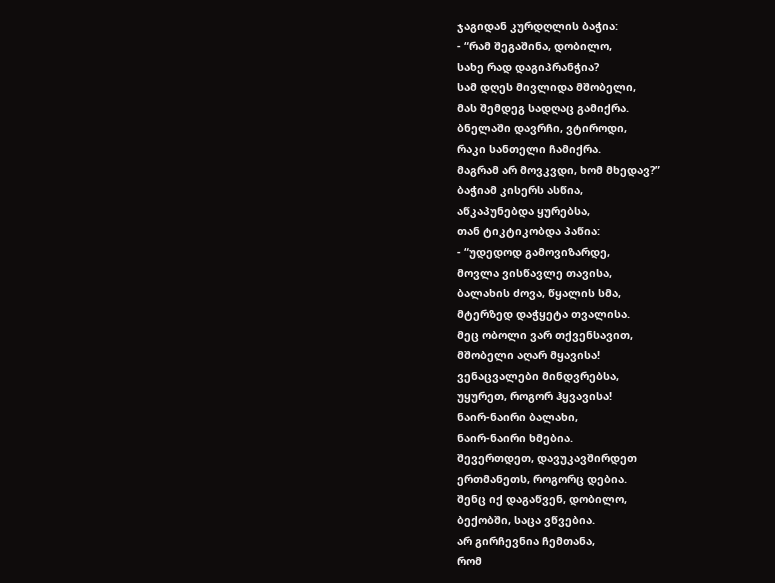ჯაგიდან კურდღლის ბაჭია:
- “რამ შეგაშინა, დობილო,
სახე რად დაგიპრანჭია?
სამ დღეს მივლიდა მშობელი,
მას შემდეგ სადღაც გამიქრა.
ბნელაში დავრჩი, ვტიროდი,
რაკი სანთელი ჩამიქრა.
მაგრამ არ მოვკვდი, ხომ მხედავ?”
ბაჭიამ კისერს ასწია,
აწკაპუნებდა ყურებსა,
თან ტიკტიკობდა პაწია:
- “უდედოდ გამოვიზარდე,
მოვლა ვისწავლე თავისა,
ბალახის ძოვა, წყალის სმა,
მტერზედ დაჭყეტა თვალისა.
მეც ობოლი ვარ თქვენსავით,
მშობელი აღარ მყავისა!
ვენაცვალები მინდვრებსა,
უყურეთ, როგორ ჰყვავისა!
ნაირ-ნაირი ბალახი,
ნაირ-ნაირი ხმებია.
შევერთდეთ, დავუკავშირდეთ
ერთმანეთს, როგორც დებია.
შენც იქ დაგაწვენ, დობილო,
ბექობში, საცა ვწვებია.
არ გირჩევნია ჩემთანა,
რომ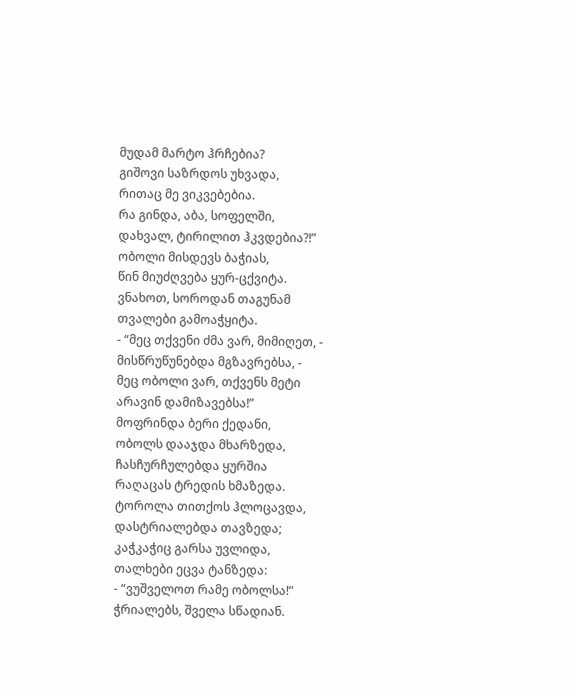მუდამ მარტო ჰრჩებია?
გიშოვი საზრდოს უხვადა,
რითაც მე ვიკვებებია.
რა გინდა, აბა, სოფელში,
დახვალ, ტირილით ჰკვდებია?!”
ობოლი მისდევს ბაჭიას,
წინ მიუძღვება ყურ-ცქვიტა.
ვნახოთ, სოროდან თაგუნამ
თვალები გამოაჭყიტა.
- “მეც თქვენი ძმა ვარ, მიმიღეთ, -
მისწრუწუნებდა მგზავრებსა, -
მეც ობოლი ვარ, თქვენს მეტი
არავინ დამიზავებსა!”
მოფრინდა ბერი ქედანი,
ობოლს დააჯდა მხარზედა,
ჩასჩურჩულებდა ყურშია
რაღაცას ტრედის ხმაზედა.
ტოროლა თითქოს ჰლოცავდა,
დასტრიალებდა თავზედა;
კაჭკაჭიც გარსა უვლიდა,
თალხები ეცვა ტანზედა:
- “ვუშველოთ რამე ობოლსა!”
ჭრიალებს, შველა სწადიან.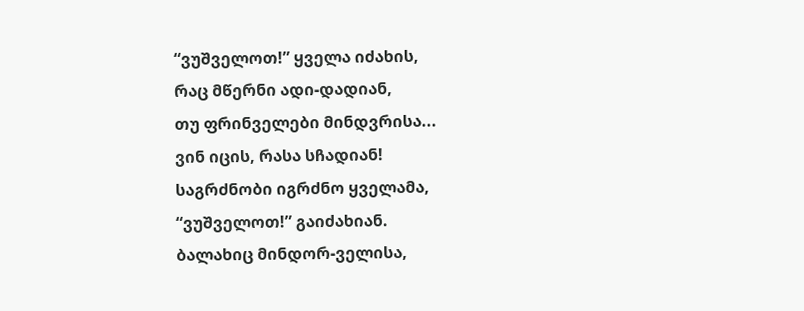“ვუშველოთ!” ყველა იძახის,
რაც მწერნი ადი-დადიან,
თუ ფრინველები მინდვრისა...
ვინ იცის, რასა სჩადიან!
საგრძნობი იგრძნო ყველამა,
“ვუშველოთ!” გაიძახიან.
ბალახიც მინდორ-ველისა,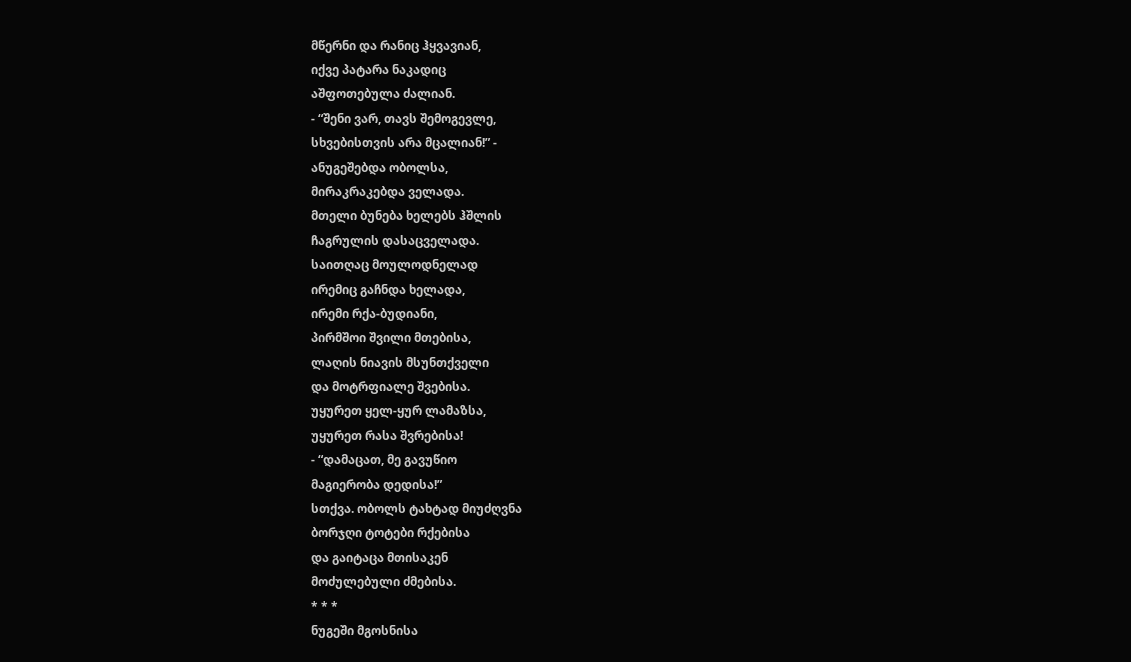მწერნი და რანიც ჰყვავიან,
იქვე პატარა ნაკადიც
აშფოთებულა ძალიან.
- “შენი ვარ, თავს შემოგევლე,
სხვებისთვის არა მცალიან!” -
ანუგეშებდა ობოლსა,
მირაკრაკებდა ველადა.
მთელი ბუნება ხელებს ჰშლის
ჩაგრულის დასაცველადა.
საითღაც მოულოდნელად
ირემიც გაჩნდა ხელადა,
ირემი რქა-ბუდიანი,
პირმშოი შვილი მთებისა,
ლაღის ნიავის მსუნთქველი
და მოტრფიალე შვებისა.
უყურეთ ყელ-ყურ ლამაზსა,
უყურეთ რასა შვრებისა!
- “დამაცათ, მე გავუწიო
მაგიერობა დედისა!”
სთქვა. ობოლს ტახტად მიუძღვნა
ბორჯღი ტოტები რქებისა
და გაიტაცა მთისაკენ
მოძულებული ძმებისა.
* * *
ნუგეში მგოსნისა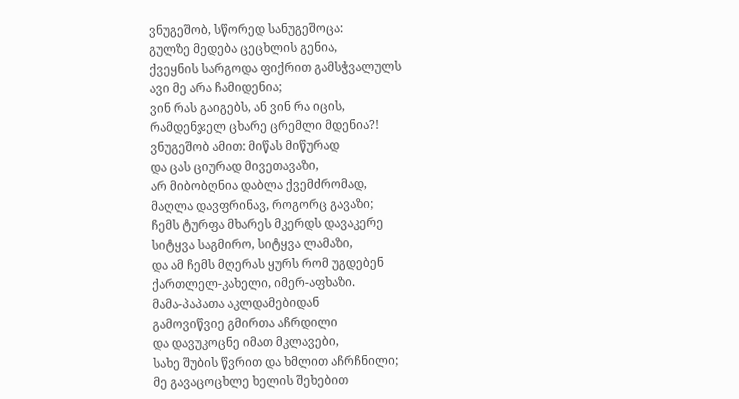ვნუგეშობ, სწორედ სანუგეშოცა:
გულზე მედება ცეცხლის გენია,
ქვეყნის სარგოდა ფიქრით გამსჭვალულს
ავი მე არა ჩამიდენია;
ვინ რას გაიგებს, ან ვინ რა იცის,
რამდენჯელ ცხარე ცრემლი მდენია?!
ვნუგეშობ ამით: მიწას მიწურად
და ცას ციურად მივეთავაზი,
არ მიბობღნია დაბლა ქვემძრომად,
მაღლა დავფრინავ, როგორც გავაზი;
ჩემს ტურფა მხარეს მკერდს დავაკერე
სიტყვა საგმირო, სიტყვა ლამაზი,
და ამ ჩემს მღერას ყურს რომ უგდებენ
ქართლელ-კახელი, იმერ-აფხაზი.
მამა-პაპათა აკლდამებიდან
გამოვიწვიე გმირთა აჩრდილი
და დავუკოცნე იმათ მკლავები,
სახე შუბის წვრით და ხმლით აჩრჩნილი;
მე გავაცოცხლე ხელის შეხებით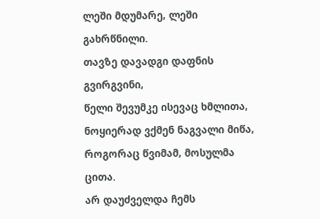ლეში მდუმარე, ლეში გახრწნილი.
თავზე დავადგი დაფნის გვირგვინი,
წელი შევუმკე ისევაც ხმლითა,
ნოყიერად ვქმენ ნაგვალი მიწა,
როგორაც წვიმამ, მოსულმა ცითა.
არ დაუძველდა ჩემს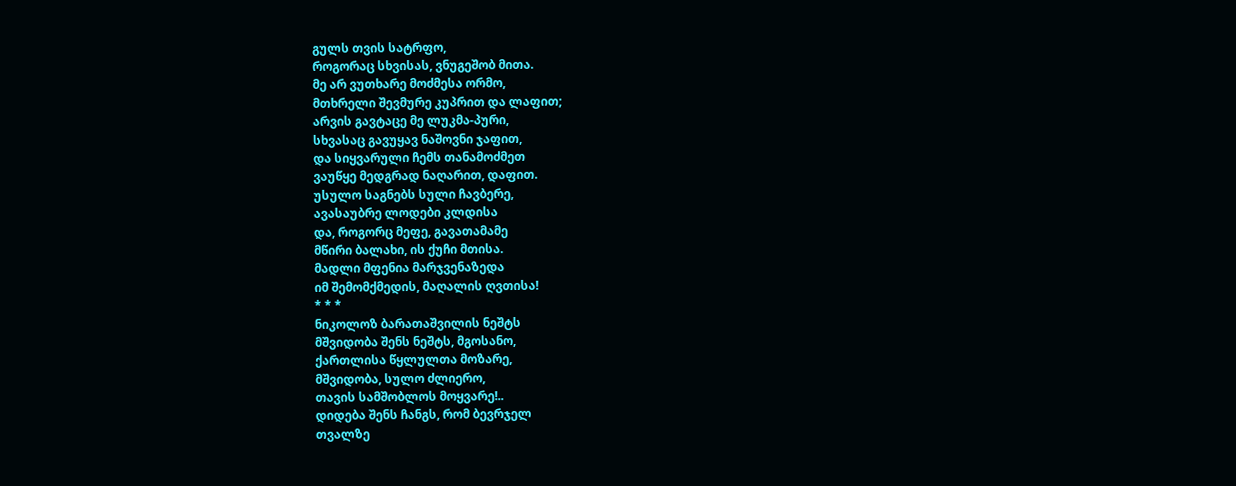გულს თვის სატრფო,
როგორაც სხვისას, ვნუგეშობ მითა.
მე არ ვუთხარე მოძმესა ორმო,
მთხრელი შევმურე კუპრით და ლაფით;
არვის გავტაცე მე ლუკმა-პური,
სხვასაც გავუყავ ნაშოვნი ჯაფით,
და სიყვარული ჩემს თანამოძმეთ
ვაუწყე მედგრად ნაღარით, დაფით.
უსულო საგნებს სული ჩავბერე,
ავასაუბრე ლოდები კლდისა
და, როგორც მეფე, გავათამამე
მწირი ბალახი, ის ქუჩი მთისა.
მადლი მფენია მარჯვენაზედა
იმ შემომქმედის, მაღალის ღვთისა!
* * *
ნიკოლოზ ბარათაშვილის ნეშტს
მშვიდობა შენს ნეშტს, მგოსანო,
ქართლისა წყლულთა მოზარე,
მშვიდობა, სულო ძლიერო,
თავის სამშობლოს მოყვარე!..
დიდება შენს ჩანგს, რომ ბევრჯელ
თვალზე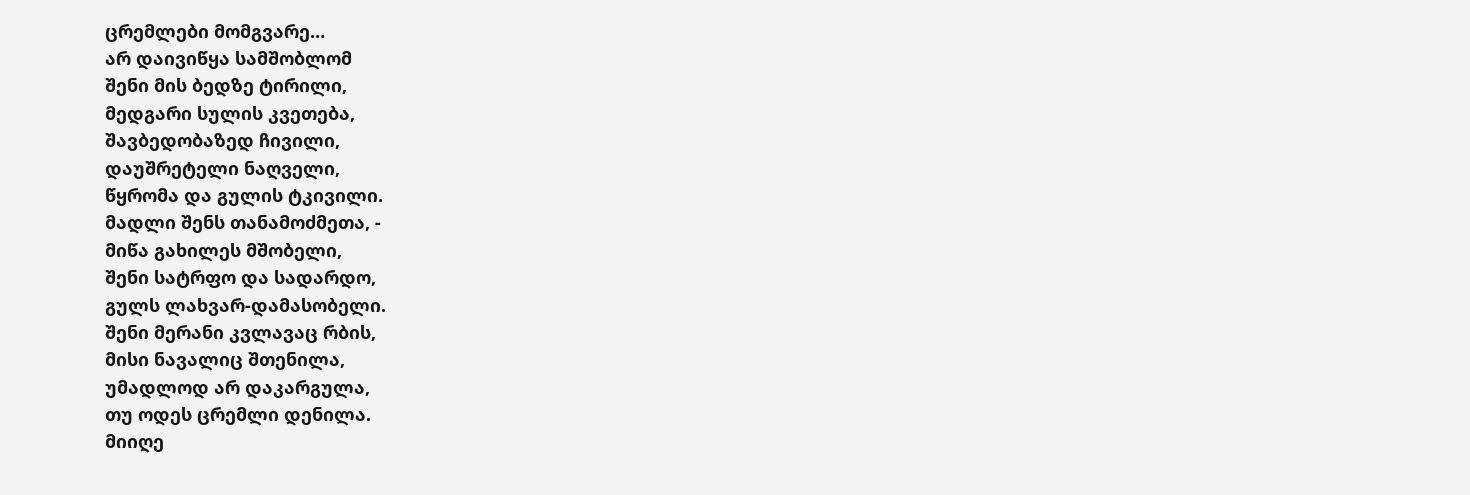ცრემლები მომგვარე…
არ დაივიწყა სამშობლომ
შენი მის ბედზე ტირილი,
მედგარი სულის კვეთება,
შავბედობაზედ ჩივილი,
დაუშრეტელი ნაღველი,
წყრომა და გულის ტკივილი.
მადლი შენს თანამოძმეთა, -
მიწა გახილეს მშობელი,
შენი სატრფო და სადარდო,
გულს ლახვარ-დამასობელი.
შენი მერანი კვლავაც რბის,
მისი ნავალიც შთენილა,
უმადლოდ არ დაკარგულა,
თუ ოდეს ცრემლი დენილა.
მიიღე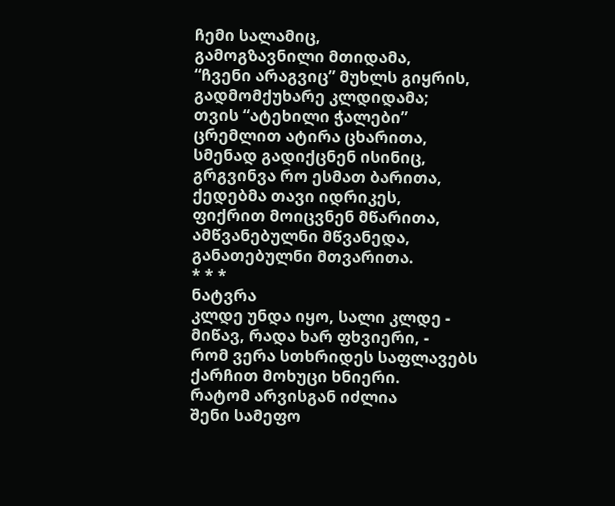ჩემი სალამიც,
გამოგზავნილი მთიდამა,
“ჩვენი არაგვიც” მუხლს გიყრის,
გადმომქუხარე კლდიდამა;
თვის “ატეხილი ჭალები”
ცრემლით ატირა ცხარითა,
სმენად გადიქცნენ ისინიც,
გრგვინვა რო ესმათ ბარითა,
ქედებმა თავი იდრიკეს,
ფიქრით მოიცვნენ მწარითა,
ამწვანებულნი მწვანედა,
განათებულნი მთვარითა.
* * *
ნატვრა
კლდე უნდა იყო, სალი კლდე -
მიწავ, რადა ხარ ფხვიერი, -
რომ ვერა სთხრიდეს საფლავებს
ქარჩით მოხუცი ხნიერი.
რატომ არვისგან იძლია
შენი სამეფო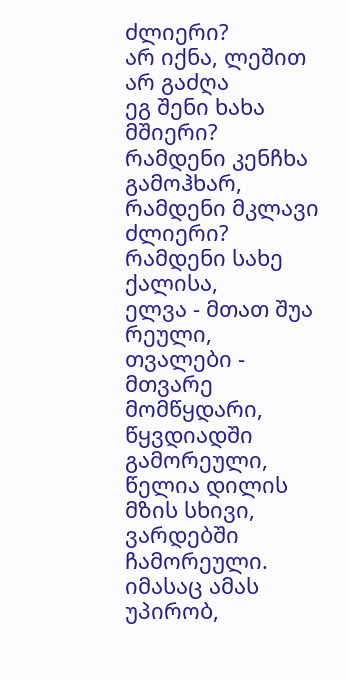ძლიერი?
არ იქნა, ლეშით არ გაძღა
ეგ შენი ხახა მშიერი?
რამდენი კენჩხა გამოჰხარ,
რამდენი მკლავი ძლიერი?
რამდენი სახე ქალისა,
ელვა - მთათ შუა რეული,
თვალები - მთვარე მომწყდარი,
წყვდიადში გამორეული,
წელია დილის მზის სხივი,
ვარდებში ჩამორეული.
იმასაც ამას უპირობ,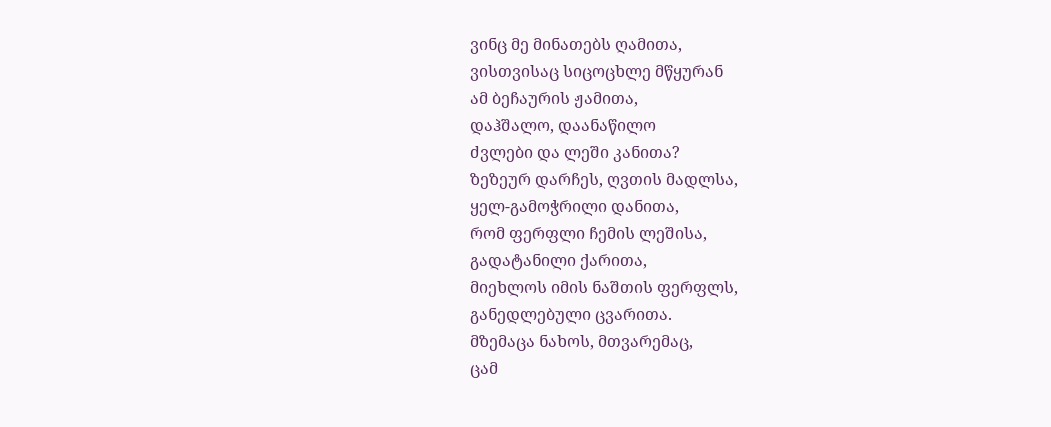ვინც მე მინათებს ღამითა,
ვისთვისაც სიცოცხლე მწყურან
ამ ბეჩაურის ჟამითა,
დაჰშალო, დაანაწილო
ძვლები და ლეში კანითა?
ზეზეურ დარჩეს, ღვთის მადლსა,
ყელ-გამოჭრილი დანითა,
რომ ფერფლი ჩემის ლეშისა,
გადატანილი ქარითა,
მიეხლოს იმის ნაშთის ფერფლს,
განედლებული ცვარითა.
მზემაცა ნახოს, მთვარემაც,
ცამ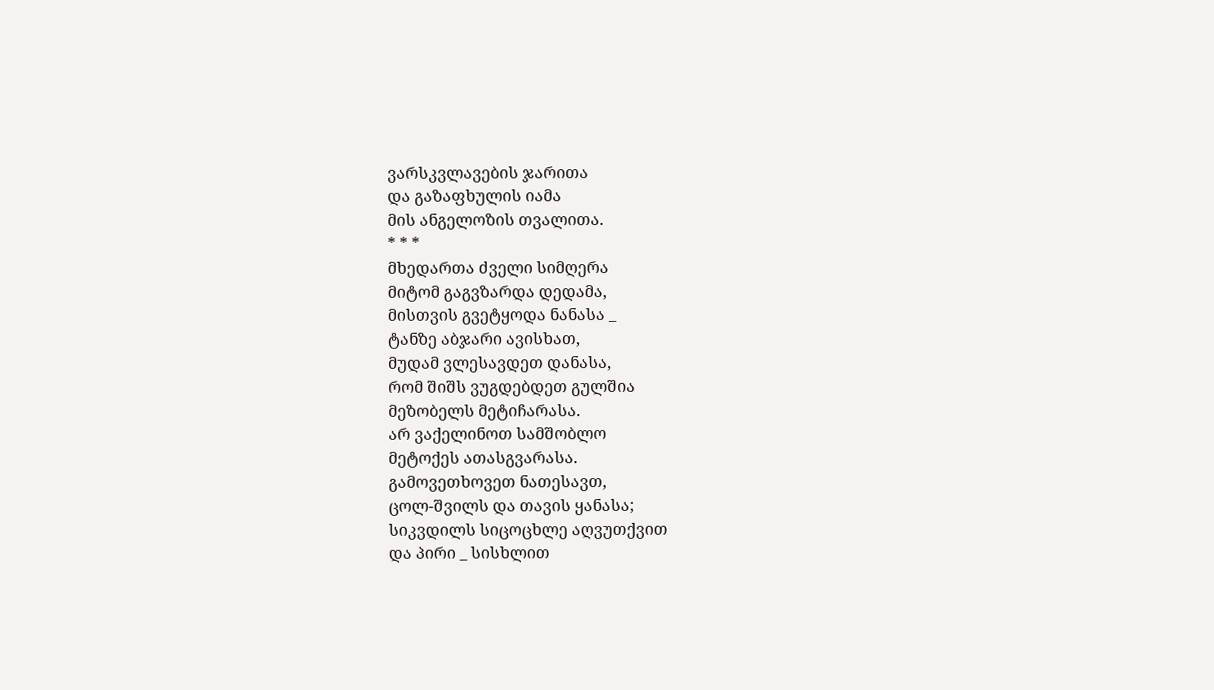ვარსკვლავების ჯარითა
და გაზაფხულის იამა
მის ანგელოზის თვალითა.
* * *
მხედართა ძველი სიმღერა
მიტომ გაგვზარდა დედამა,
მისთვის გვეტყოდა ნანასა _
ტანზე აბჯარი ავისხათ,
მუდამ ვლესავდეთ დანასა,
რომ შიშს ვუგდებდეთ გულშია
მეზობელს მეტიჩარასა.
არ ვაქელინოთ სამშობლო
მეტოქეს ათასგვარასა.
გამოვეთხოვეთ ნათესავთ,
ცოლ-შვილს და თავის ყანასა;
სიკვდილს სიცოცხლე აღვუთქვით
და პირი _ სისხლით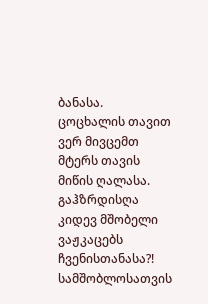ბანასა.
ცოცხალის თავით ვერ მივცემთ
მტერს თავის მიწის ღალასა.
გაჰზრდისღა კიდევ მშობელი
ვაჟკაცებს ჩვენისთანასა?!
სამშობლოსათვის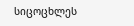სიცოცხლეს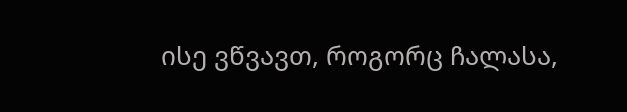ისე ვწვავთ, როგორც ჩალასა,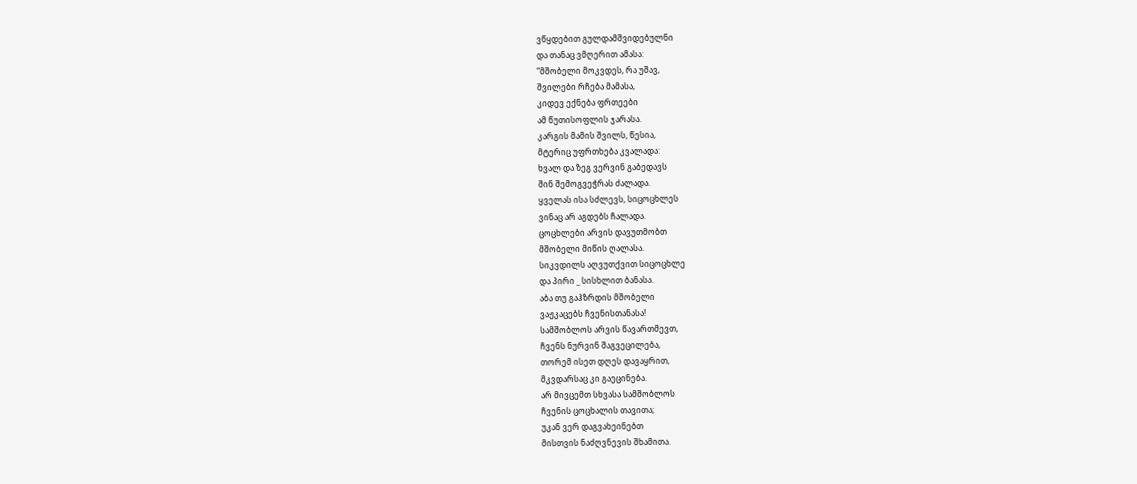ვწყდებით გულდამშვიდებულნი
და თანაც ვმღერით ამასა:
“მშობელი მოკვდეს, რა უშავ,
შვილები რჩება მამასა,
კიდევ ექნება ფრთეები
ამ წუთისოფლის ჯარასა.
კარგის მამის შვილს, წესია,
მტერიც უფრთხება კვალადა:
ხვალ და ზეგ ვერვინ გაბედავს
შინ შემოგვეჭრას ძალადა.
ყველას ისა სძლევს, სიცოცხლეს
ვინაც არ აგდებს ჩალადა.
ცოცხლები არვის დავუთმობთ
მშობელი მიწის ღალასა.
სიკვდილს აღვუთქვით სიცოცხლე
და პირი _ სისხლით ბანასა.
აბა თუ გაჰზრდის მშობელი
ვაჟკაცებს ჩვენისთანასა!
სამშობლოს არვის წავართმევთ,
ჩვენს ნურვინ შაგვეცილება,
თორემ ისეთ დღეს დავაყრით,
მკვდარსაც კი გაეცინება.
არ მივცემთ სხვასა სამშობლოს
ჩვენის ცოცხალის თავითა;
უკან ვერ დაგვახეინებთ
მისთვის ნაძღვნევის შხამითა.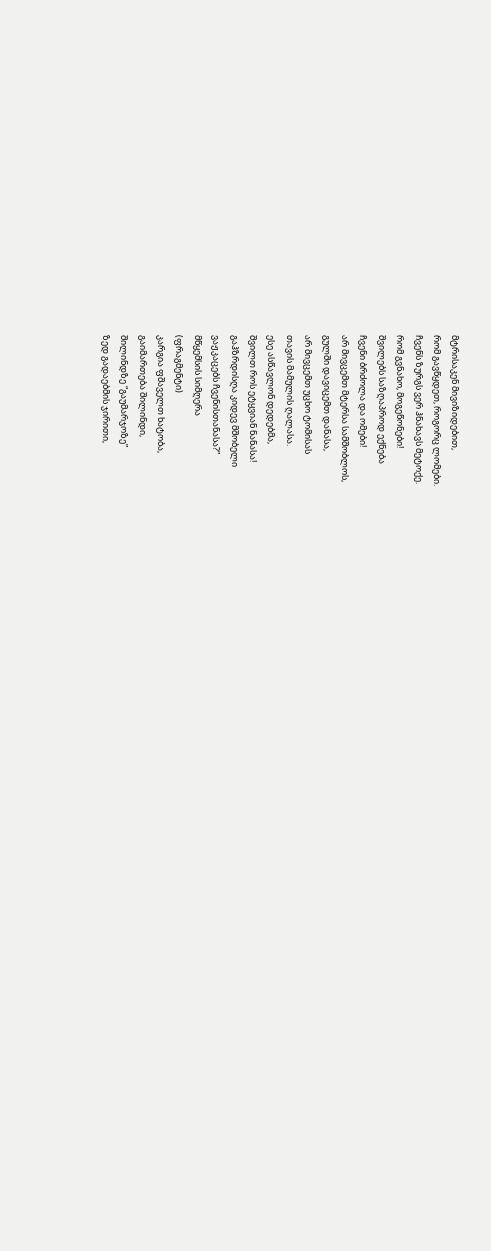მტრისაკენ მივიზიდებით,
რომ გავწყდეთ, როგორც ლომები.
ჩვენს ზურგს ვერ ჰნახავს მეტოქე.
რომ გვნახო, მოგეწონები!
შვილებს საზღაპროდ ექნება
ჩვენი ბრძოლა და ომები!
არ მივცემთ მტერსა სამშობლოს,
გულში დავიცემთ დანასა,
არ მივცემთ უცხო ტომისას
თავის მამულის ღალასა.
ესე ასწავლონ დედებმა,
შვილთ როს ეტყვიან ნანასა!
გაჰზრდისღა კიდევ მშობელი
ვაჟკაცებს ჩვენისთანასა?”
მწყემსის სიმღერა
(ფრაგმენტი)
კარგია ფშაველთ ხატობა,
გაიმართება შილინდი,
შილინდზე “გაუმარჯოზე”
ზედ გადაებმის ჯირითი,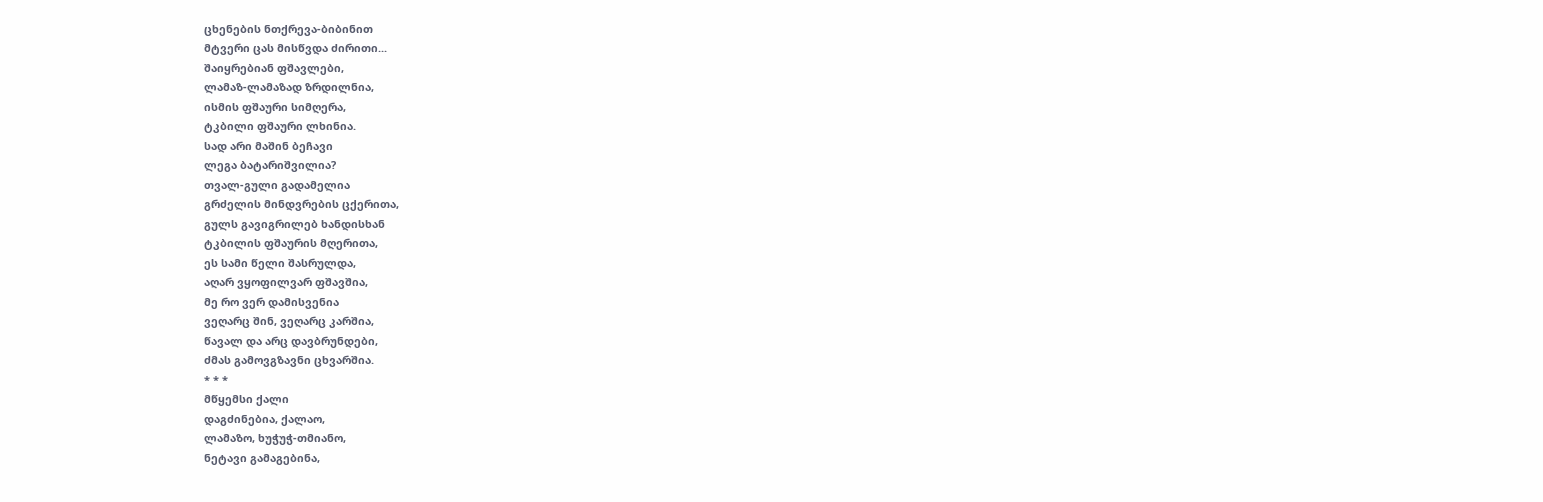ცხენების ნთქრევა-ბიბინით
მტვერი ცას მისწვდა ძირითი...
შაიყრებიან ფშავლები,
ლამაზ-ლამაზად ზრდილნია,
ისმის ფშაური სიმღერა,
ტკბილი ფშაური ლხინია.
სად არი მაშინ ბეჩავი
ლეგა ბატარიშვილია?
თვალ-გული გადამელია
გრძელის მინდვრების ცქერითა,
გულს გავიგრილებ ხანდისხან
ტკბილის ფშაურის მღერითა,
ეს სამი წელი შასრულდა,
აღარ ვყოფილვარ ფშავშია,
მე რო ვერ დამისვენია
ვეღარც შინ, ვეღარც კარშია,
წავალ და არც დავბრუნდები,
ძმას გამოვგზავნი ცხვარშია.
* * *
მწყემსი ქალი
დაგძინებია, ქალაო,
ლამაზო, ხუჭუჭ-თმიანო,
ნეტავი გამაგებინა,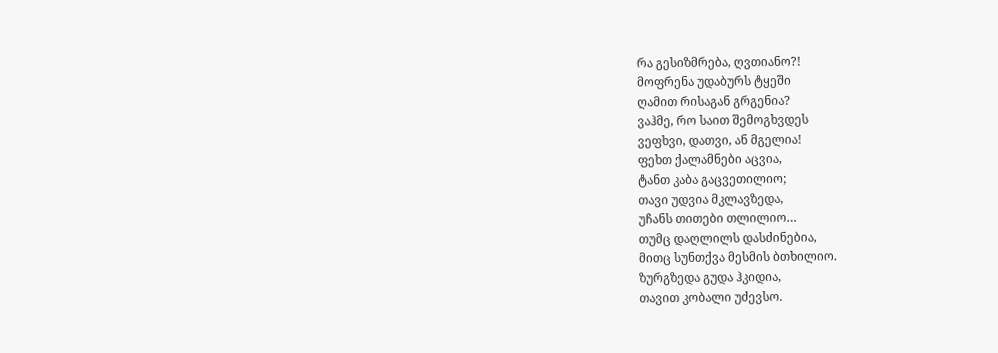რა გესიზმრება, ღვთიანო?!
მოფრენა უდაბურს ტყეში
ღამით რისაგან გრგენია?
ვაჰმე, რო საით შემოგხვდეს
ვეფხვი, დათვი, ან მგელია!
ფეხთ ქალამნები აცვია,
ტანთ კაბა გაცვეთილიო;
თავი უდვია მკლავზედა,
უჩანს თითები თლილიო…
თუმც დაღლილს დასძინებია,
მითც სუნთქვა მესმის ბთხილიო.
ზურგზედა გუდა ჰკიდია,
თავით კობალი უძევსო.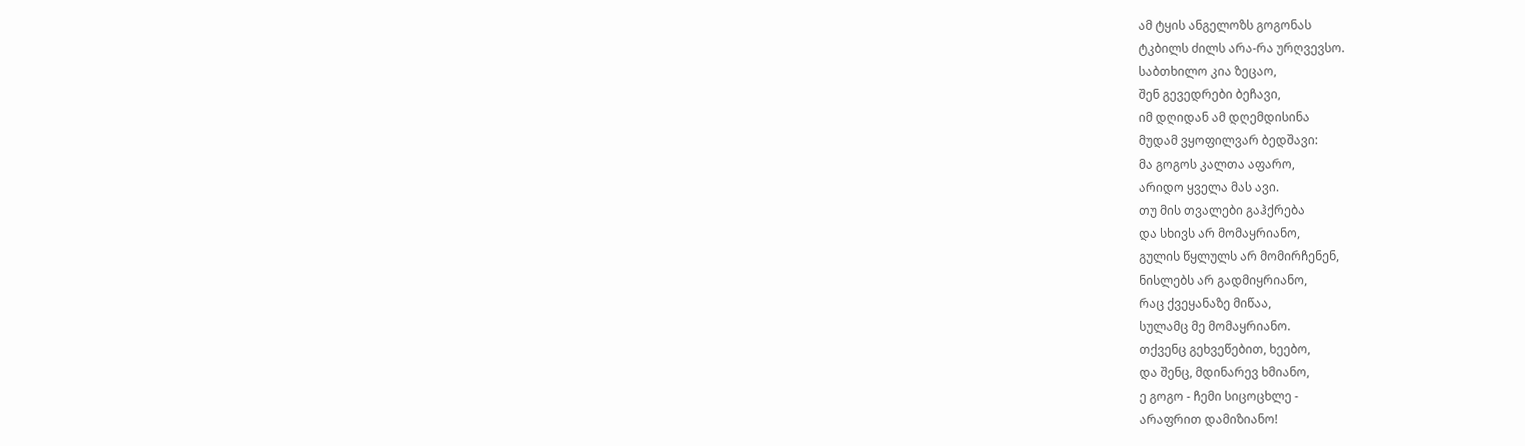ამ ტყის ანგელოზს გოგონას
ტკბილს ძილს არა-რა ურღვევსო.
საბთხილო კია ზეცაო,
შენ გევედრები ბეჩავი,
იმ დღიდან ამ დღემდისინა
მუდამ ვყოფილვარ ბედშავი:
მა გოგოს კალთა აფარო,
არიდო ყველა მას ავი.
თუ მის თვალები გაჰქრება
და სხივს არ მომაყრიანო,
გულის წყლულს არ მომირჩენენ,
ნისლებს არ გადმიყრიანო,
რაც ქვეყანაზე მიწაა,
სულამც მე მომაყრიანო.
თქვენც გეხვეწებით, ხეებო,
და შენც, მდინარევ ხმიანო,
ე გოგო - ჩემი სიცოცხლე -
არაფრით დამიზიანო!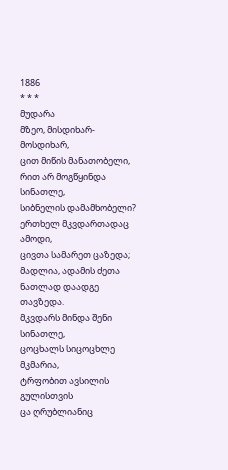1886
* * *
მუდარა
მზეო, მისდიხარ-მოსდიხარ,
ცით მიწის მანათობელი,
რით არ მოგწყინდა სინათლე,
სიბნელის დამამხობელი?
ერთხელ მკვდართადაც ამოდი,
ცივთა სამარეთ ცაზედა;
მადლია, ადამის ძეთა
ნათლად დაადგე თავზედა.
მკვდარს მინდა შენი სინათლე,
ცოცხალს სიცოცხლე მკმარია,
ტრფობით ავსილის გულისთვის
ცა ღრუბლიანიც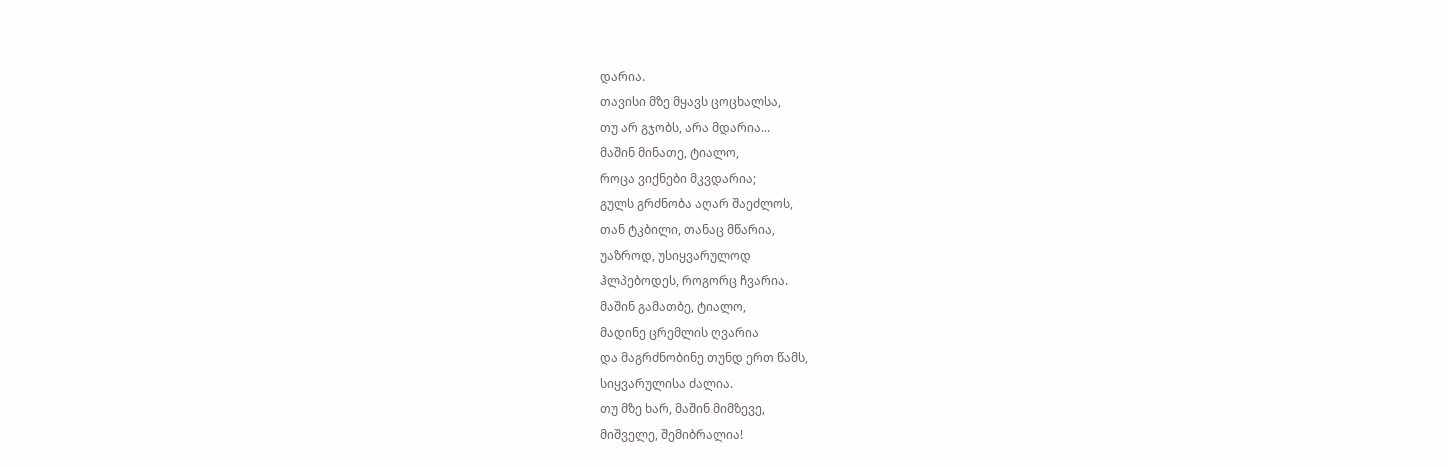დარია.
თავისი მზე მყავს ცოცხალსა,
თუ არ გჯობს, არა მდარია...
მაშინ მინათე, ტიალო,
როცა ვიქნები მკვდარია;
გულს გრძნობა აღარ შაეძლოს,
თან ტკბილი, თანაც მწარია,
უაზროდ, უსიყვარულოდ
ჰლპებოდეს, როგორც ჩვარია.
მაშინ გამათბე, ტიალო,
მადინე ცრემლის ღვარია
და მაგრძნობინე თუნდ ერთ წამს,
სიყვარულისა ძალია.
თუ მზე ხარ, მაშინ მიმზევე,
მიშველე, შემიბრალია!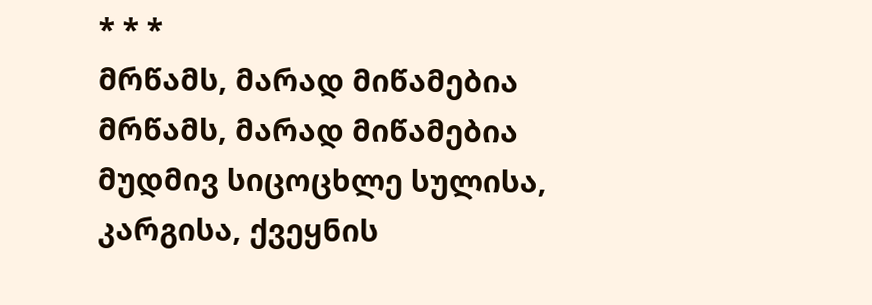* * *
მრწამს, მარად მიწამებია
მრწამს, მარად მიწამებია
მუდმივ სიცოცხლე სულისა,
კარგისა, ქვეყნის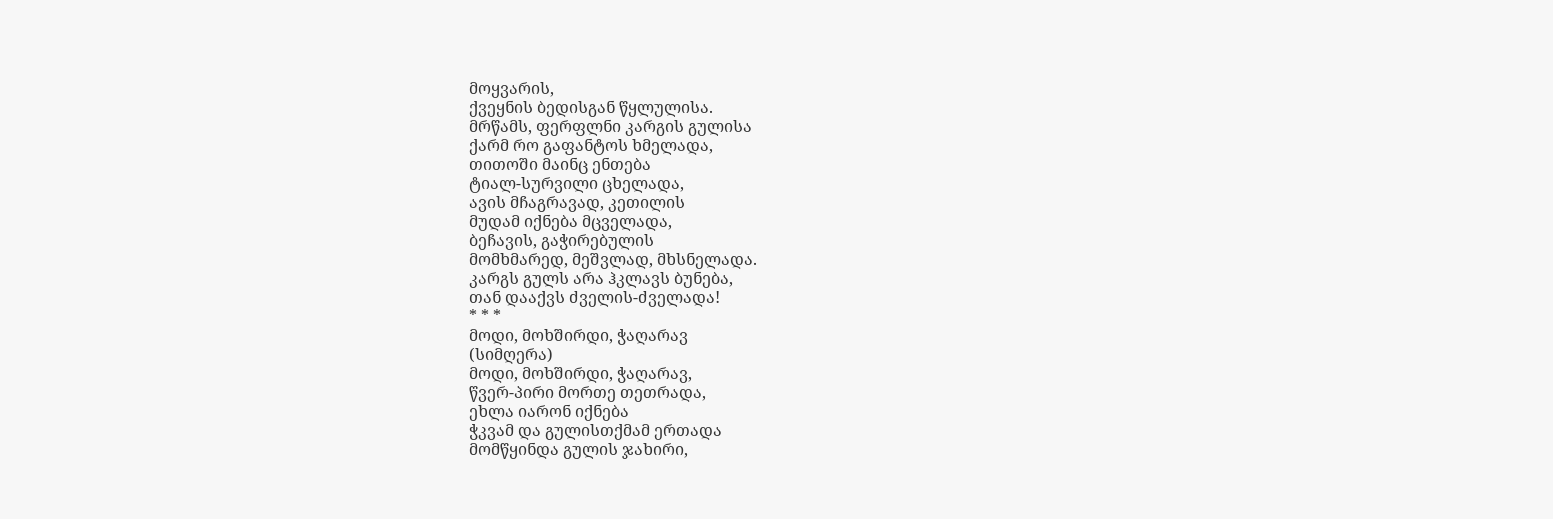მოყვარის,
ქვეყნის ბედისგან წყლულისა.
მრწამს, ფერფლნი კარგის გულისა
ქარმ რო გაფანტოს ხმელადა,
თითოში მაინც ენთება
ტიალ-სურვილი ცხელადა,
ავის მჩაგრავად, კეთილის
მუდამ იქნება მცველადა,
ბეჩავის, გაჭირებულის
მომხმარედ, მეშვლად, მხსნელადა.
კარგს გულს არა ჰკლავს ბუნება,
თან დააქვს ძველის-ძველადა!
* * *
მოდი, მოხშირდი, ჭაღარავ
(სიმღერა)
მოდი, მოხშირდი, ჭაღარავ,
წვერ-პირი მორთე თეთრადა,
ეხლა იარონ იქნება
ჭკვამ და გულისთქმამ ერთადა
მომწყინდა გულის ჯახირი,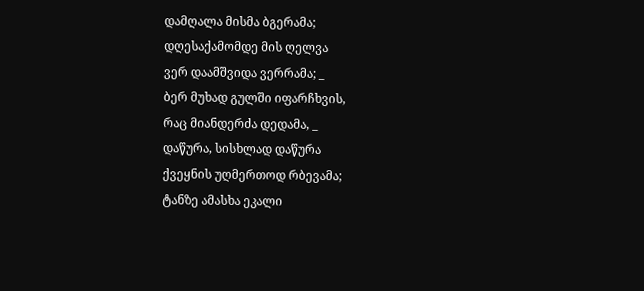დამღალა მისმა ბგერამა;
დღესაქამომდე მის ღელვა
ვერ დაამშვიდა ვერრამა; _
ბერ მუხად გულში იფარჩხვის,
რაც მიანდერძა დედამა, _
დაწურა, სისხლად დაწურა
ქვეყნის უღმერთოდ რბევამა;
ტანზე ამასხა ეკალი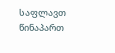საფლავთ წინაპართ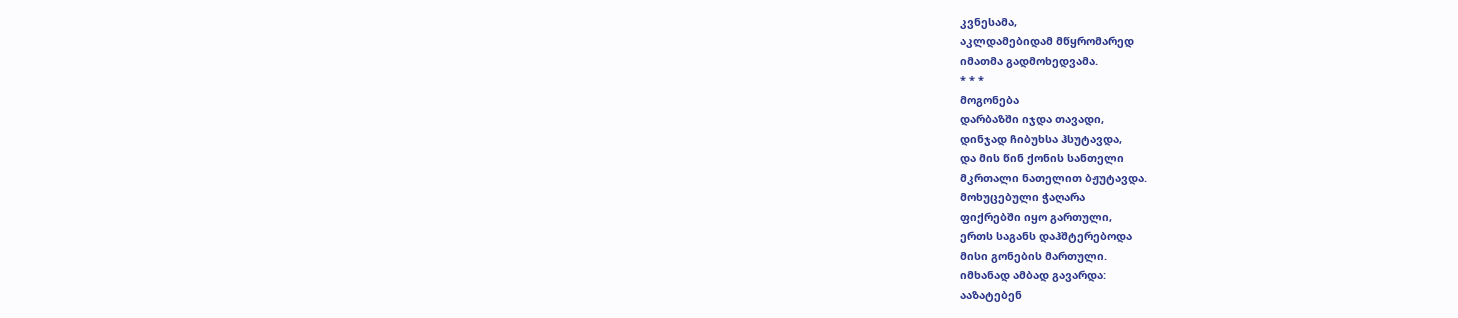კვნესამა,
აკლდამებიდამ მწყრომარედ
იმათმა გადმოხედვამა.
* * *
მოგონება
დარბაზში იჯდა თავადი,
დინჯად ჩიბუხსა ჰსუტავდა,
და მის წინ ქონის სანთელი
მკრთალი ნათელით ბჟუტავდა.
მოხუცებული ჭაღარა
ფიქრებში იყო გართული,
ერთს საგანს დაჰშტერებოდა
მისი გონების მართული.
იმხანად ამბად გავარდა:
ააზატებენ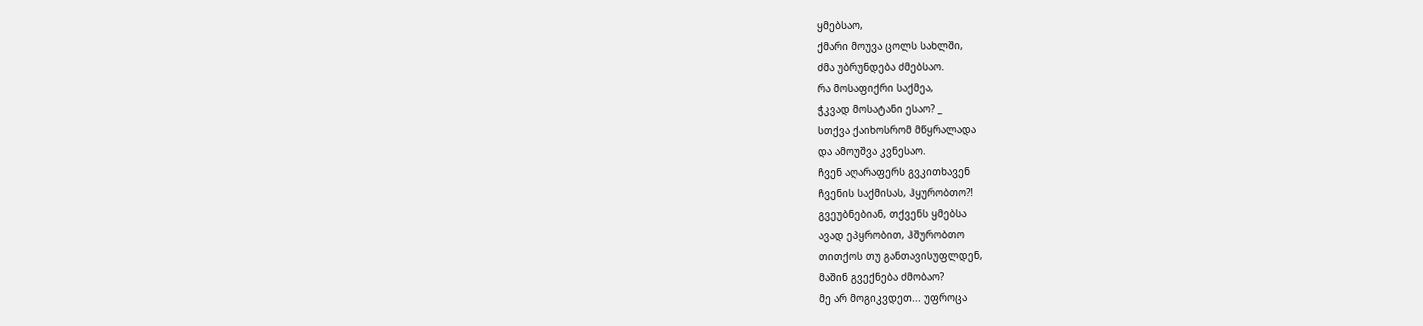ყმებსაო,
ქმარი მოუვა ცოლს სახლში,
ძმა უბრუნდება ძმებსაო.
რა მოსაფიქრი საქმეა,
ჭკვად მოსატანი ესაო? _
სთქვა ქაიხოსრომ მწყრალადა
და ამოუშვა კვნესაო.
ჩვენ აღარაფერს გვკითხავენ
ჩვენის საქმისას, ჰყურობთო?!
გვეუბნებიან, თქვენს ყმებსა
ავად ეპყრობით, ჰშურობთო
თითქოს თუ განთავისუფლდენ,
მაშინ გვექნება ძმობაო?
მე არ მოგიკვდეთ... უფროცა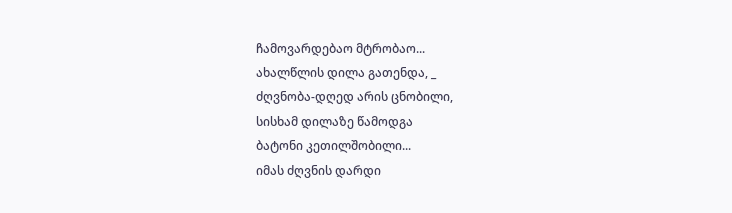ჩამოვარდებაო მტრობაო...
ახალწლის დილა გათენდა, _
ძღვნობა-დღედ არის ცნობილი,
სისხამ დილაზე წამოდგა
ბატონი კეთილშობილი...
იმას ძღვნის დარდი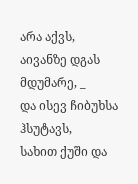არა აქვს,
აივანზე დგას მდუმარე, _
და ისევ ჩიბუხსა ჰსუტავს,
სახით ქუში და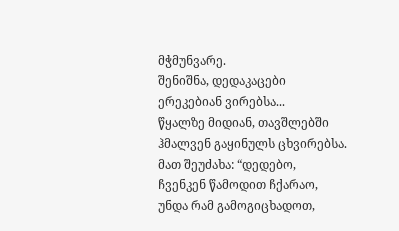მჭმუნვარე.
შენიშნა, დედაკაცები
ერეკებიან ვირებსა...
წყალზე მიდიან, თავშლებში
ჰმალვენ გაყინულს ცხვირებსა.
მათ შეუძახა: “დედებო,
ჩვენკენ წამოდით ჩქარაო,
უნდა რამ გამოგიცხადოთ,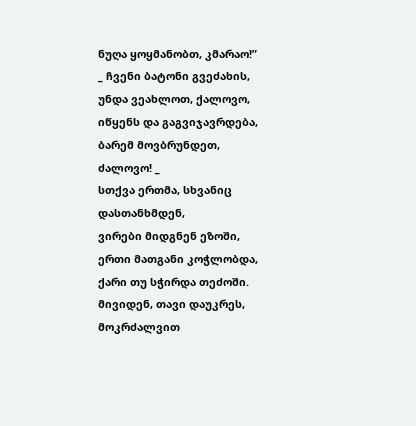ნუღა ყოყმანობთ, კმარაო!”
_ ჩვენი ბატონი გვეძახის,
უნდა ვეახლოთ, ქალოვო,
იწყენს და გაგვიჯავრდება,
ბარემ მოვბრუნდეთ, ძალოვო! _
სთქვა ერთმა, სხვანიც დასთანხმდენ,
ვირები მიდგნენ ეზოში,
ერთი მათგანი კოჭლობდა,
ქარი თუ სჭირდა თეძოში.
მივიდენ, თავი დაუკრეს,
მოკრძალვით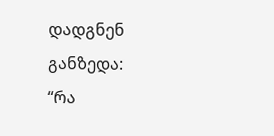დადგნენ განზედა:
“რა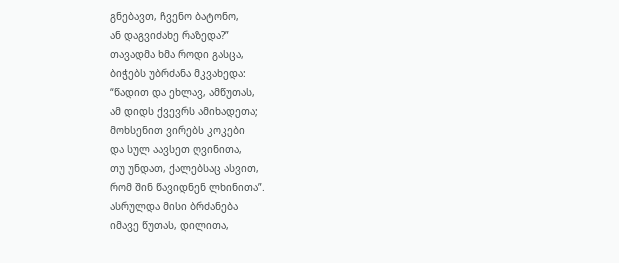გნებავთ, ჩვენო ბატონო,
ან დაგვიძახე რაზედა?”
თავადმა ხმა როდი გასცა,
ბიჭებს უბრძანა მკვახედა:
“წადით და ეხლავ, ამწუთას,
ამ დიდს ქვევრს ამიხადეთა;
მოხსენით ვირებს კოკები
და სულ აავსეთ ღვინითა,
თუ უნდათ, ქალებსაც ასვით,
რომ შინ წავიდნენ ლხინითა”.
ასრულდა მისი ბრძანება
იმავე წუთას, დილითა,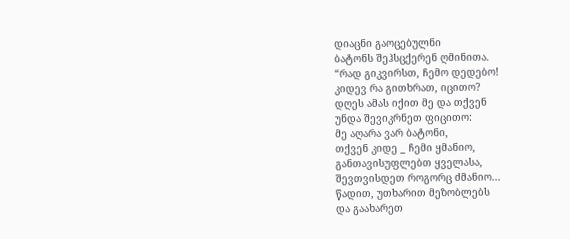დიაცნი გაოცებულნი
ბატონს შეჰსცქერენ ღმინითა.
“რად გიკვირსთ, ჩემო დედებო!
კიდევ რა გითხრათ, იცითო?
დღეს ამას იქით მე და თქვენ
უნდა შევიკრნეთ ფიცითო:
მე აღარა ვარ ბატონი,
თქვენ კიდე _ ჩემი ყმანიო,
განთავისუფლებთ ყველასა,
შევთვისდეთ როგორც ძმანიო...
წადით, უთხარით მეზობლებს
და გაახარეთ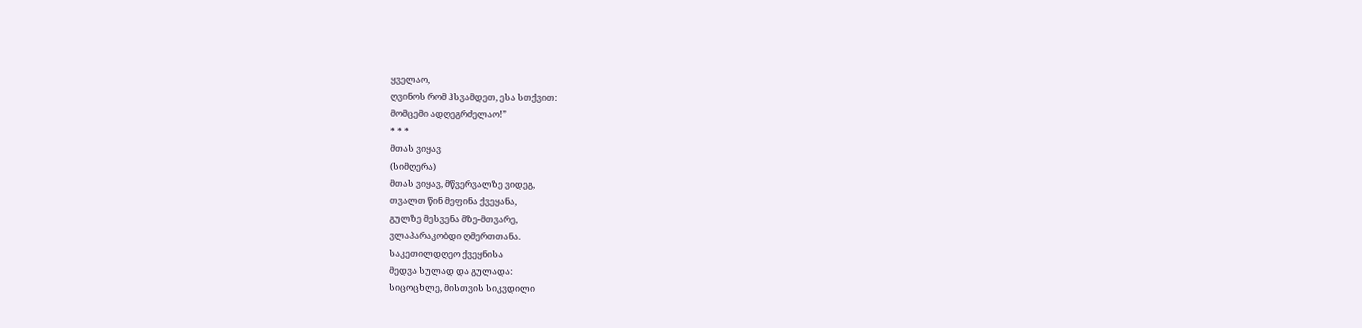ყველაო,
ღვინოს რომ ჰსვამდეთ, ესა სთქვით:
მომცემი ადღეგრძელაო!”
* * *
მთას ვიყავ
(სიმღერა)
მთას ვიყავ, მწვერვალზე ვიდეგ,
თვალთ წინ მეფინა ქვეყანა,
გულზე მესვენა მზე-მთვარე,
ვლაპარაკობდი ღმერთთანა.
საკეთილდღეო ქვეყნისა
მედვა სულად და გულადა:
სიცოცხლე, მისთვის სიკვდილი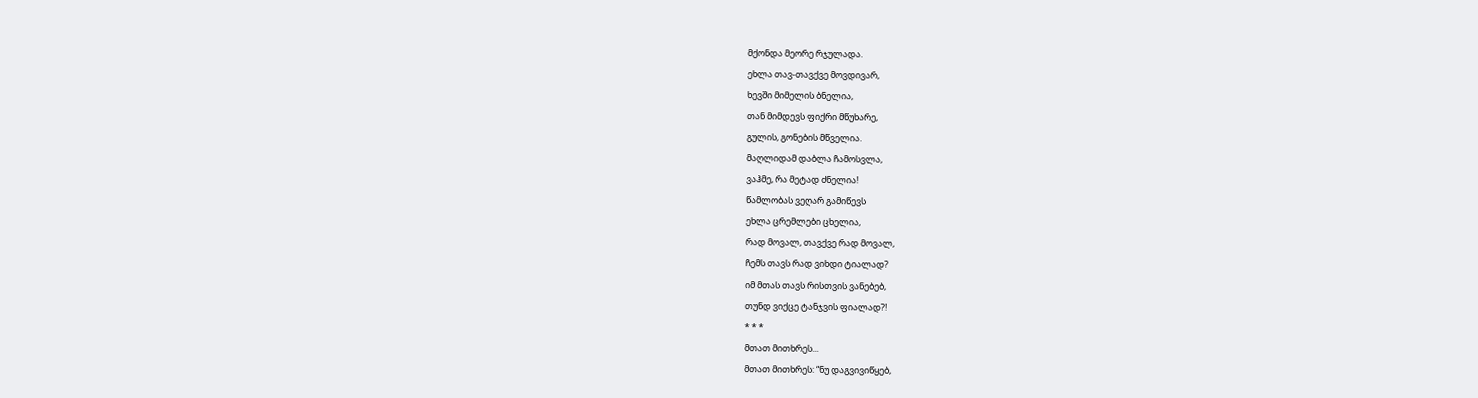მქონდა მეორე რჯულადა.
ეხლა თავ-თავქვე მოვდივარ,
ხევში მიმელის ბნელია,
თან მიმდევს ფიქრი მწუხარე,
გულის, გონების მწველია.
მაღლიდამ დაბლა ჩამოსვლა,
ვაჰმე, რა მეტად ძნელია!
წამლობას ვეღარ გამიწევს
ეხლა ცრემლები ცხელია,
რად მოვალ, თავქვე რად მოვალ,
ჩემს თავს რად ვიხდი ტიალად?
იმ მთას თავს რისთვის ვანებებ,
თუნდ ვიქცე ტანჯვის ფიალად?!
* * *
მთათ მითხრეს...
მთათ მითხრეს: “ნუ დაგვივიწყებ,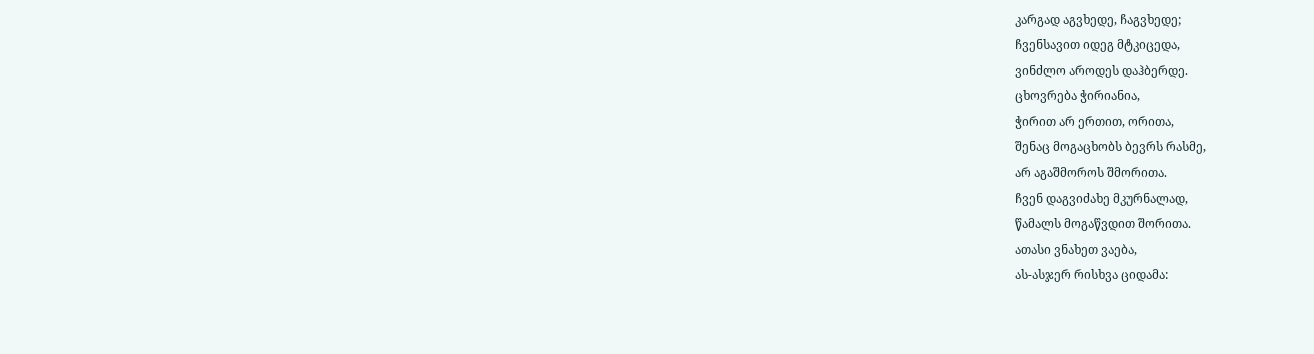კარგად აგვხედე, ჩაგვხედე;
ჩვენსავით იდეგ მტკიცედა,
ვინძლო აროდეს დაჰბერდე.
ცხოვრება ჭირიანია,
ჭირით არ ერთით, ორითა,
შენაც მოგაცხობს ბევრს რასმე,
არ აგაშმოროს შმორითა.
ჩვენ დაგვიძახე მკურნალად,
წამალს მოგაწვდით შორითა.
ათასი ვნახეთ ვაება,
ას-ასჯერ რისხვა ციდამა: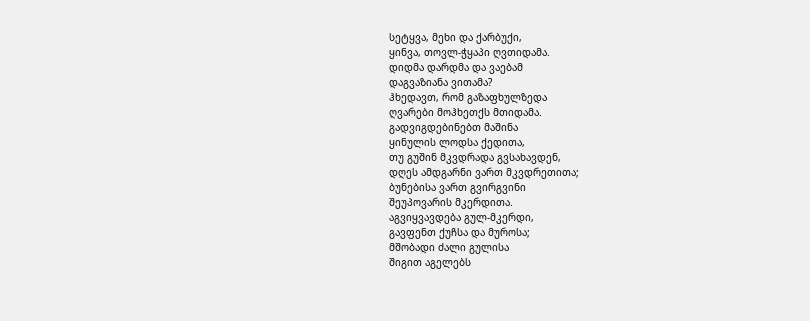სეტყვა, მეხი და ქარბუქი,
ყინვა, თოვლ-ჭყაპი ღვთიდამა.
დიდმა დარდმა და ვაებამ
დაგვაზიანა ვითამა?
ჰხედავთ, რომ გაზაფხულზედა
ღვარები მოჰხეთქს მთიდამა.
გადვიგდებინებთ მაშინა
ყინულის ლოდსა ქედითა,
თუ გუშინ მკვდრადა გვსახავდენ,
დღეს ამდგარნი ვართ მკვდრეთითა;
ბუნებისა ვართ გვირგვინი
შეუპოვარის მკერდითა.
აგვიყვავდება გულ-მკერდი,
გავფენთ ქუჩსა და მუროსა;
მშობადი ძალი გულისა
შიგით აგელებს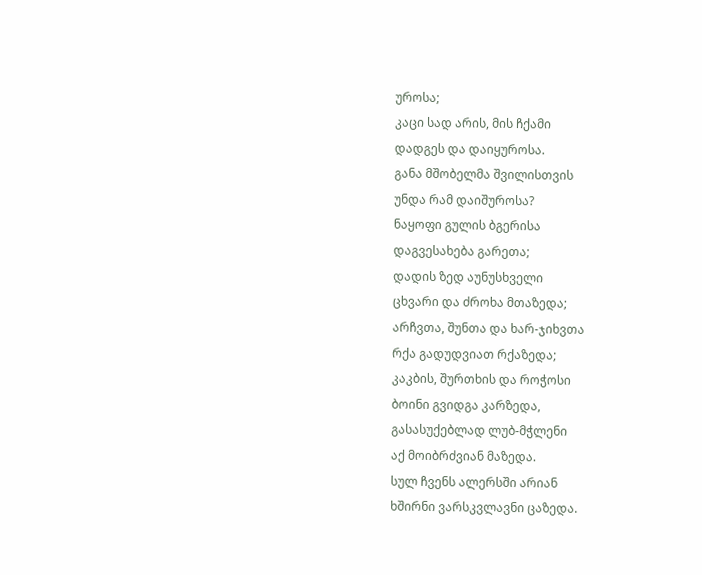უროსა;
კაცი სად არის, მის ჩქამი
დადგეს და დაიყუროსა.
განა მშობელმა შვილისთვის
უნდა რამ დაიშუროსა?
ნაყოფი გულის ბგერისა
დაგვესახება გარეთა;
დადის ზედ აუნუსხველი
ცხვარი და ძროხა მთაზედა;
არჩვთა, შუნთა და ხარ-ჯიხვთა
რქა გადუდვიათ რქაზედა;
კაკბის, შურთხის და როჭოსი
ბოინი გვიდგა კარზედა,
გასასუქებლად ლუბ-მჭლენი
აქ მოიბრძვიან მაზედა.
სულ ჩვენს ალერსში არიან
ხშირნი ვარსკვლავნი ცაზედა.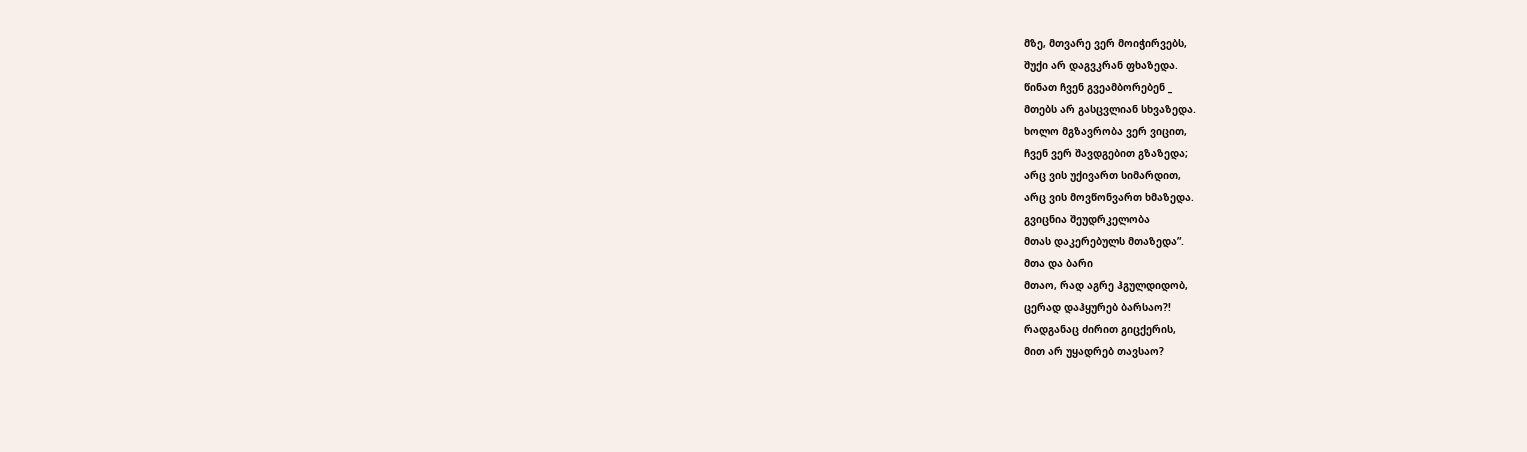მზე, მთვარე ვერ მოიჭირვებს,
შუქი არ დაგვკრან ფხაზედა.
წინათ ჩვენ გვეამბორებენ _
მთებს არ გასცვლიან სხვაზედა.
ხოლო მგზავრობა ვერ ვიცით,
ჩვენ ვერ შავდგებით გზაზედა;
არც ვის უქივართ სიმარდით,
არც ვის მოვწონვართ ხმაზედა.
გვიცნია შეუდრკელობა
მთას დაკერებულს მთაზედა”.
მთა და ბარი
მთაო, რად აგრე ჰგულდიდობ,
ცერად დაჰყურებ ბარსაო?!
რადგანაც ძირით გიცქერის,
მით არ უყადრებ თავსაო?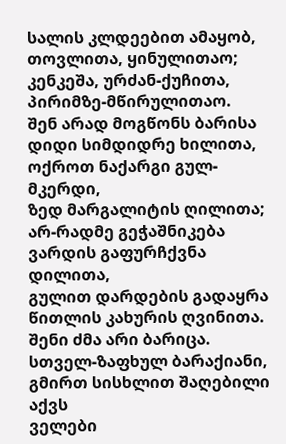სალის კლდეებით ამაყობ,
თოვლითა, ყინულითაო;
კენკეშა, ურძან-ქუჩითა,
პირიმზე-მწირულითაო.
შენ არად მოგწონს ბარისა
დიდი სიმდიდრე ხილითა,
ოქროთ ნაქარგი გულ-მკერდი,
ზედ მარგალიტის ღილითა;
არ-რადმე გეჭაშნიკება
ვარდის გაფურჩქვნა დილითა,
გულით დარდების გადაყრა
წითლის კახურის ღვინითა.
შენი ძმა არი ბარიცა.
სთველ-ზაფხულ ბარაქიანი,
გმირთ სისხლით შაღებილი აქვს
ველები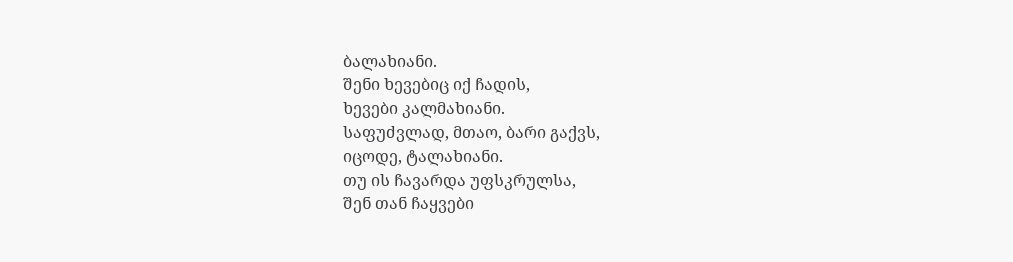ბალახიანი.
შენი ხევებიც იქ ჩადის,
ხევები კალმახიანი.
საფუძვლად, მთაო, ბარი გაქვს,
იცოდე, ტალახიანი.
თუ ის ჩავარდა უფსკრულსა,
შენ თან ჩაყვები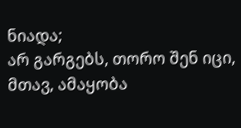ნიადა;
არ გარგებს, თორო შენ იცი,
მთავ, ამაყობა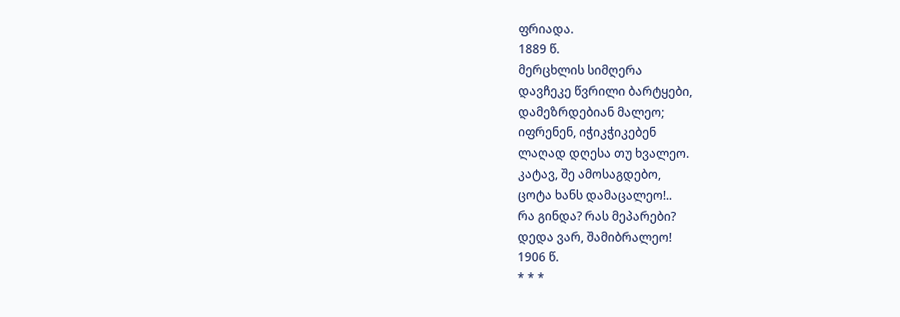ფრიადა.
1889 წ.
მერცხლის სიმღერა
დავჩეკე წვრილი ბარტყები,
დამეზრდებიან მალეო;
იფრენენ, იჭიკჭიკებენ
ლაღად დღესა თუ ხვალეო.
კატავ, შე ამოსაგდებო,
ცოტა ხანს დამაცალეო!..
რა გინდა? რას მეპარები?
დედა ვარ, შამიბრალეო!
1906 წ.
* * *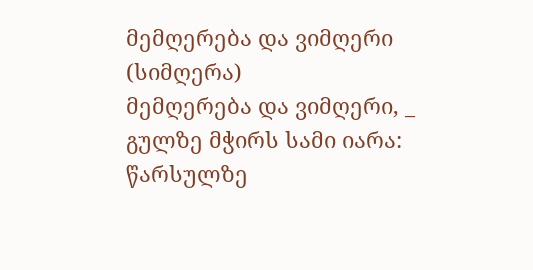მემღერება და ვიმღერი
(სიმღერა)
მემღერება და ვიმღერი, _
გულზე მჭირს სამი იარა:
წარსულზე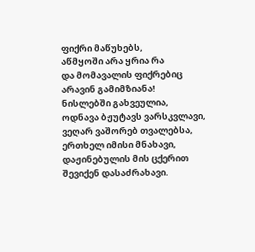ფიქრი მაწუხებს,
აწმყოში არა ყრია რა
და მომავალის ფიქრებიც
არავინ გამიმზიანა!
ნისლებში გახვეულია,
ოდნავა ბჟუტავს ვარსკვლავი,
ვეღარ ვაშორებ თვალებსა,
ერთხელ იმისი მნახავი,
დაჟინებულის მის ცქერით
შევიქენ დასაძრახავი.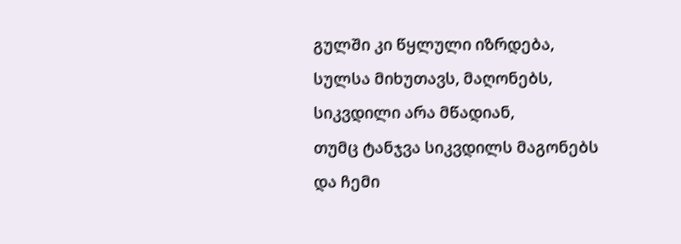გულში კი წყლული იზრდება,
სულსა მიხუთავს, მაღონებს,
სიკვდილი არა მწადიან,
თუმც ტანჯვა სიკვდილს მაგონებს
და ჩემი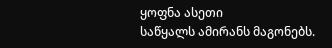ყოფნა ასეთი
საწყალს ამირანს მაგონებს.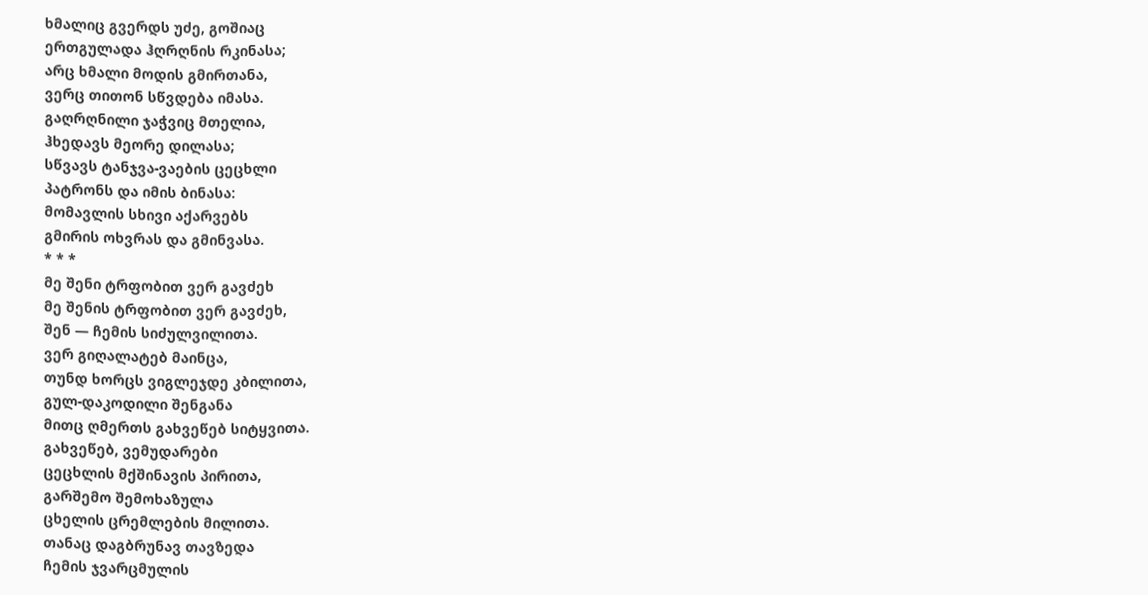ხმალიც გვერდს უძე, გოშიაც
ერთგულადა ჰღრღნის რკინასა;
არც ხმალი მოდის გმირთანა,
ვერც თითონ სწვდება იმასა.
გაღრღნილი ჯაჭვიც მთელია,
ჰხედავს მეორე დილასა;
სწვავს ტანჯვა-ვაების ცეცხლი
პატრონს და იმის ბინასა:
მომავლის სხივი აქარვებს
გმირის ოხვრას და გმინვასა.
* * *
მე შენი ტრფობით ვერ გავძეხ
მე შენის ტრფობით ვერ გავძეხ,
შენ — ჩემის სიძულვილითა.
ვერ გიღალატებ მაინცა,
თუნდ ხორცს ვიგლეჯდე კბილითა,
გულ-დაკოდილი შენგანა
მითც ღმერთს გახვეწებ სიტყვითა.
გახვეწებ, ვემუდარები
ცეცხლის მქშინავის პირითა,
გარშემო შემოხაზულა
ცხელის ცრემლების მილითა.
თანაც დაგბრუნავ თავზედა
ჩემის ჯვარცმულის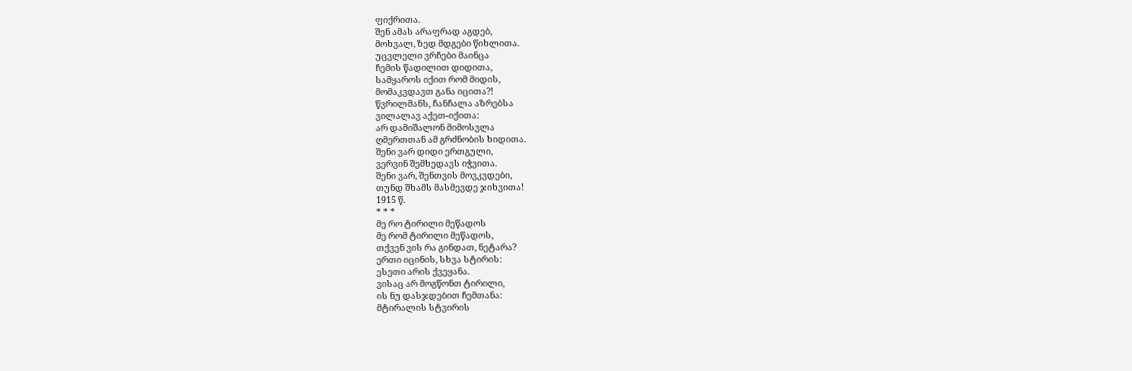ფიქრითა.
შენ ამას არაფრად აგდებ,
მოხვალ, ზედ მდგები წიხლითა.
უცვლელი ვრჩები მაინცა
ჩემის წადილით დიდითა,
სამყაროს იქით რომ მიდის,
მომაკვდავთ განა იცითა?!
წვრილმანს, ჩანჩალა აზრებსა
ვილალავ აქეთ-იქითა:
არ დამიშალონ მიმოსვლა
ღმერთთან ამ გრძნობის ხიდითა.
შენი ვარ დიდი ერთგული,
ვერვინ შემხედავს იჭვითა.
შენი ვარ, შენთვის მოვკვდები,
თუნდ შხამს მასმევდე ჯიხვითა!
1915 წ.
* * *
მე რო ტირილი მეწადოს
მე რომ ტირილი მეწადოს,
თქვენ ვის რა გინდათ, ნეტარა?
ერთი იცინის, სხვა სტირის:
ესეთი არის ქვეყანა.
ვისაც არ მოგწონთ ტირილი,
ის ნუ დასჯდებით ჩემთანა:
მტირალის სტვირის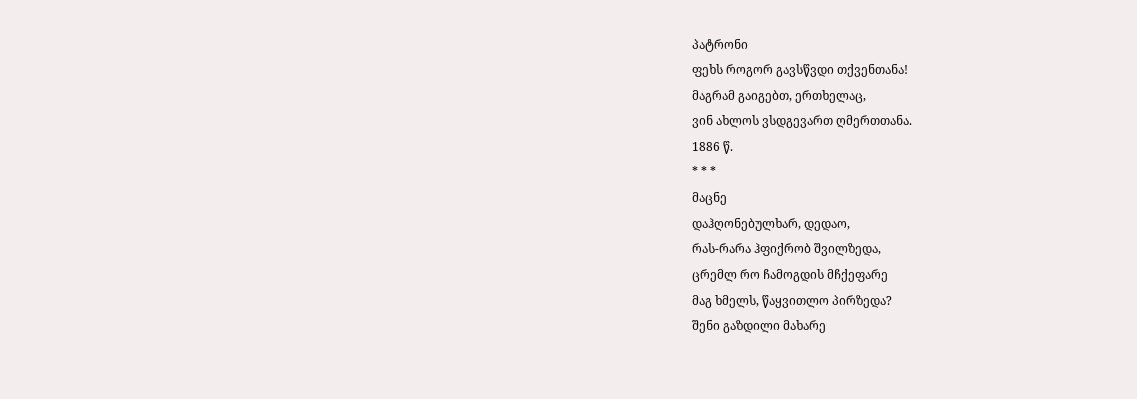პატრონი
ფეხს როგორ გავსწვდი თქვენთანა!
მაგრამ გაიგებთ, ერთხელაც,
ვინ ახლოს ვსდგევართ ღმერთთანა.
1886 წ.
* * *
მაცნე
დაჰღონებულხარ, დედაო,
რას-რარა ჰფიქრობ შვილზედა,
ცრემლ რო ჩამოგდის მჩქეფარე
მაგ ხმელს, წაყვითლო პირზედა?
შენი გაზდილი მახარე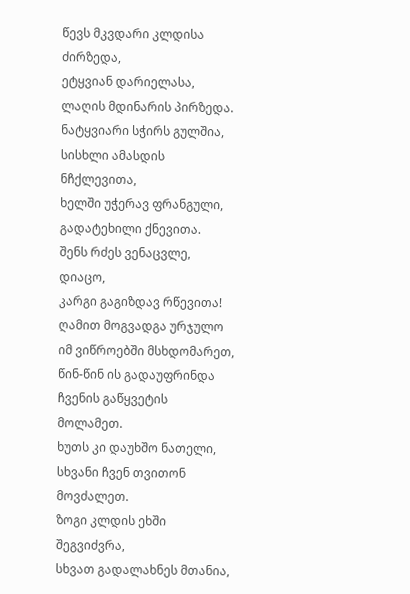წევს მკვდარი კლდისა ძირზედა,
ეტყვიან დარიელასა,
ლაღის მდინარის პირზედა.
ნატყვიარი სჭირს გულშია,
სისხლი ამასდის ნჩქლევითა,
ხელში უჭერავ ფრანგული,
გადატეხილი ქნევითა.
შენს რძეს ვენაცვლე, დიაცო,
კარგი გაგიზდავ რწევითა!
ღამით მოგვადგა ურჯულო
იმ ვიწროებში მსხდომარეთ,
წინ-წინ ის გადაუფრინდა
ჩვენის გაწყვეტის მოლამეთ.
ხუთს კი დაუხშო ნათელი,
სხვანი ჩვენ თვითონ მოვძალეთ.
ზოგი კლდის ეხში შეგვიძვრა,
სხვათ გადალახნეს მთანია,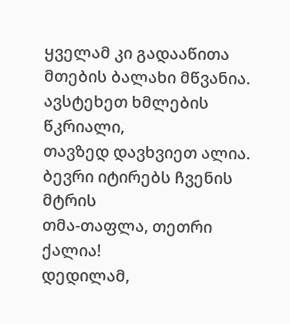ყველამ კი გადააწითა
მთების ბალახი მწვანია.
ავსტეხეთ ხმლების წკრიალი,
თავზედ დავხვიეთ ალია.
ბევრი იტირებს ჩვენის მტრის
თმა-თაფლა, თეთრი ქალია!
დედილამ,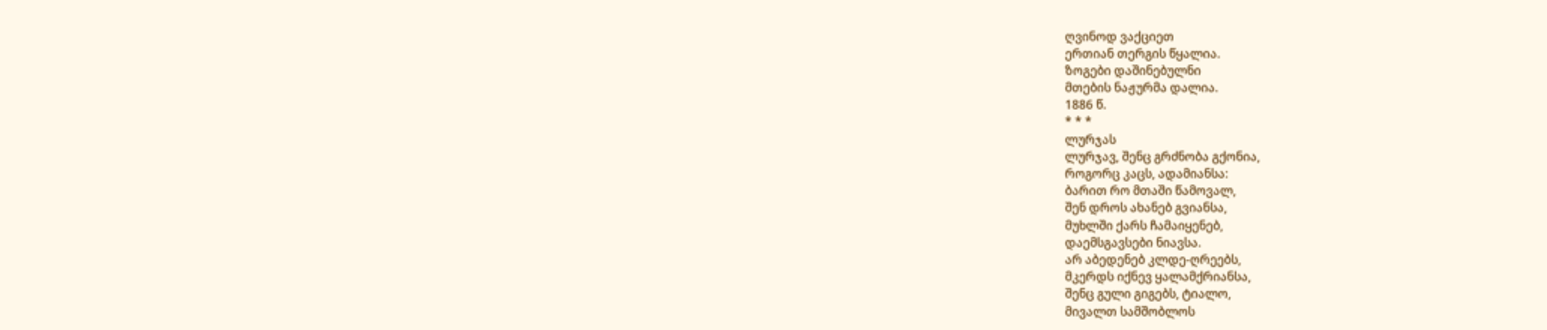ღვინოდ ვაქციეთ
ერთიან თერგის წყალია.
ზოგები დაშინებულნი
მთების ნაჟურმა დალია.
1886 წ.
* * *
ლურჯას
ლურჯავ, შენც გრძნობა გქონია,
როგორც კაცს, ადამიანსა:
ბარით რო მთაში წამოვალ,
შენ დროს ახანებ გვიანსა,
მუხლში ქარს ჩამაიყენებ,
დაემსგავსები ნიავსა.
არ აბედენებ კლდე-ღრეებს,
მკერდს იქნევ ყალამქრიანსა,
შენც გული გიგებს, ტიალო,
მივალთ სამშობლოს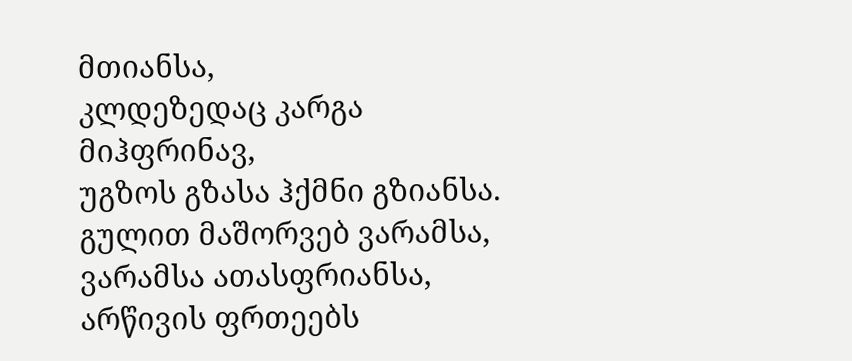მთიანსა,
კლდეზედაც კარგა მიჰფრინავ,
უგზოს გზასა ჰქმნი გზიანსა.
გულით მაშორვებ ვარამსა,
ვარამსა ათასფრიანსა,
არწივის ფრთეებს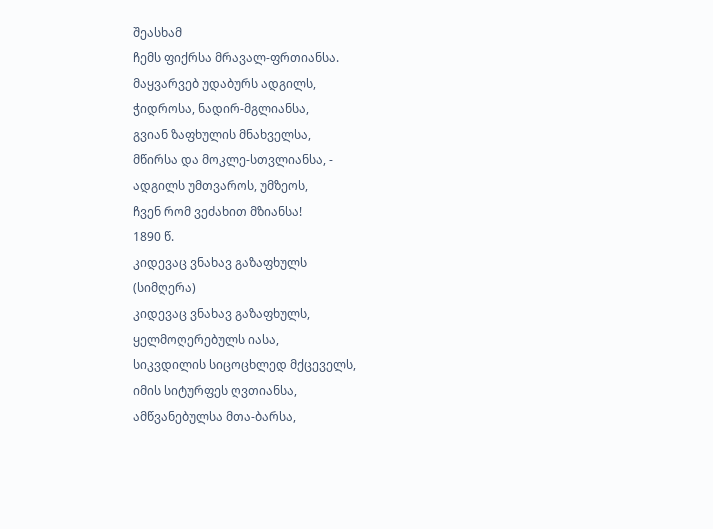შეასხამ
ჩემს ფიქრსა მრავალ-ფრთიანსა.
მაყვარვებ უდაბურს ადგილს,
ჭიდროსა, ნადირ-მგლიანსა,
გვიან ზაფხულის მნახველსა,
მწირსა და მოკლე-სთვლიანსა, -
ადგილს უმთვაროს, უმზეოს,
ჩვენ რომ ვეძახით მზიანსა!
1890 წ.
კიდევაც ვნახავ გაზაფხულს
(სიმღერა)
კიდევაც ვნახავ გაზაფხულს,
ყელმოღერებულს იასა,
სიკვდილის სიცოცხლედ მქცეველს,
იმის სიტურფეს ღვთიანსა,
ამწვანებულსა მთა-ბარსა,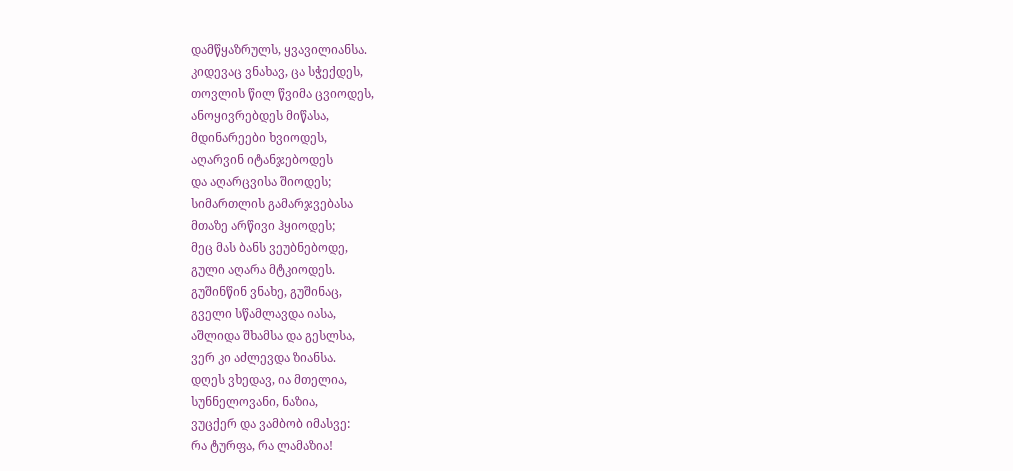დამწყაზრულს, ყვავილიანსა.
კიდევაც ვნახავ, ცა სჭექდეს,
თოვლის წილ წვიმა ცვიოდეს,
ანოყივრებდეს მიწასა,
მდინარეები ხვიოდეს,
აღარვინ იტანჯებოდეს
და აღარცვისა შიოდეს;
სიმართლის გამარჯვებასა
მთაზე არწივი ჰყიოდეს;
მეც მას ბანს ვეუბნებოდე,
გული აღარა მტკიოდეს.
გუშინწინ ვნახე, გუშინაც,
გველი სწამლავდა იასა,
აშლიდა შხამსა და გესლსა,
ვერ კი აძლევდა ზიანსა.
დღეს ვხედავ, ია მთელია,
სუნნელოვანი, ნაზია,
ვუცქერ და ვამბობ იმასვე:
რა ტურფა, რა ლამაზია!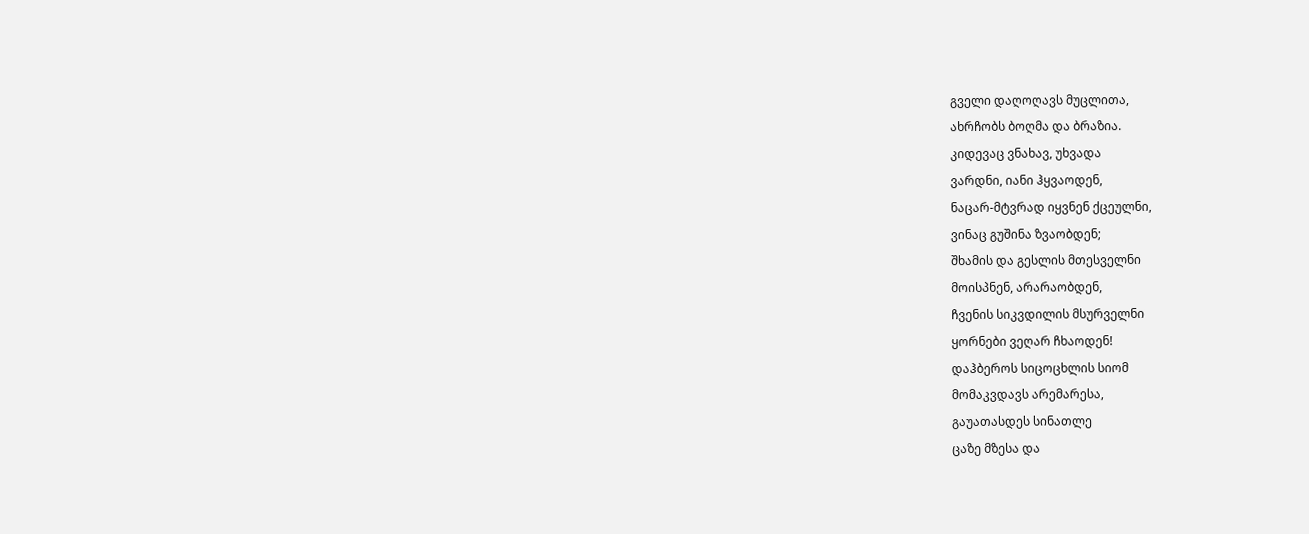გველი დაღოღავს მუცლითა,
ახრჩობს ბოღმა და ბრაზია.
კიდევაც ვნახავ, უხვადა
ვარდნი, იანი ჰყვაოდენ,
ნაცარ-მტვრად იყვნენ ქცეულნი,
ვინაც გუშინა ზვაობდენ;
შხამის და გესლის მთესველნი
მოისპნენ, არარაობდენ,
ჩვენის სიკვდილის მსურველნი
ყორნები ვეღარ ჩხაოდენ!
დაჰბეროს სიცოცხლის სიომ
მომაკვდავს არემარესა,
გაუათასდეს სინათლე
ცაზე მზესა და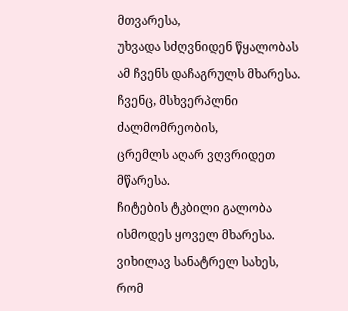მთვარესა,
უხვადა სძღვნიდენ წყალობას
ამ ჩვენს დაჩაგრულს მხარესა.
ჩვენც, მსხვერპლნი ძალმომრეობის,
ცრემლს აღარ ვღვრიდეთ მწარესა.
ჩიტების ტკბილი გალობა
ისმოდეს ყოველ მხარესა.
ვიხილავ სანატრელ სახეს,
რომ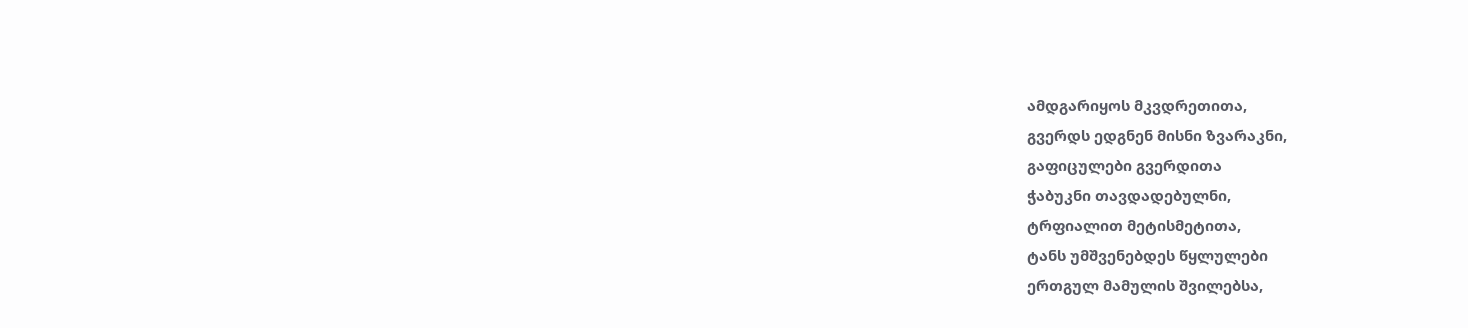ამდგარიყოს მკვდრეთითა,
გვერდს ედგნენ მისნი ზვარაკნი,
გაფიცულები გვერდითა
ჭაბუკნი თავდადებულნი,
ტრფიალით მეტისმეტითა,
ტანს უმშვენებდეს წყლულები
ერთგულ მამულის შვილებსა,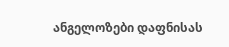ანგელოზები დაფნისას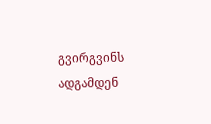გვირგვინს ადგამდენ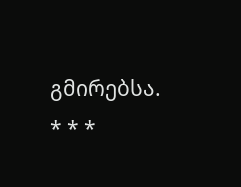გმირებსა.
* * *